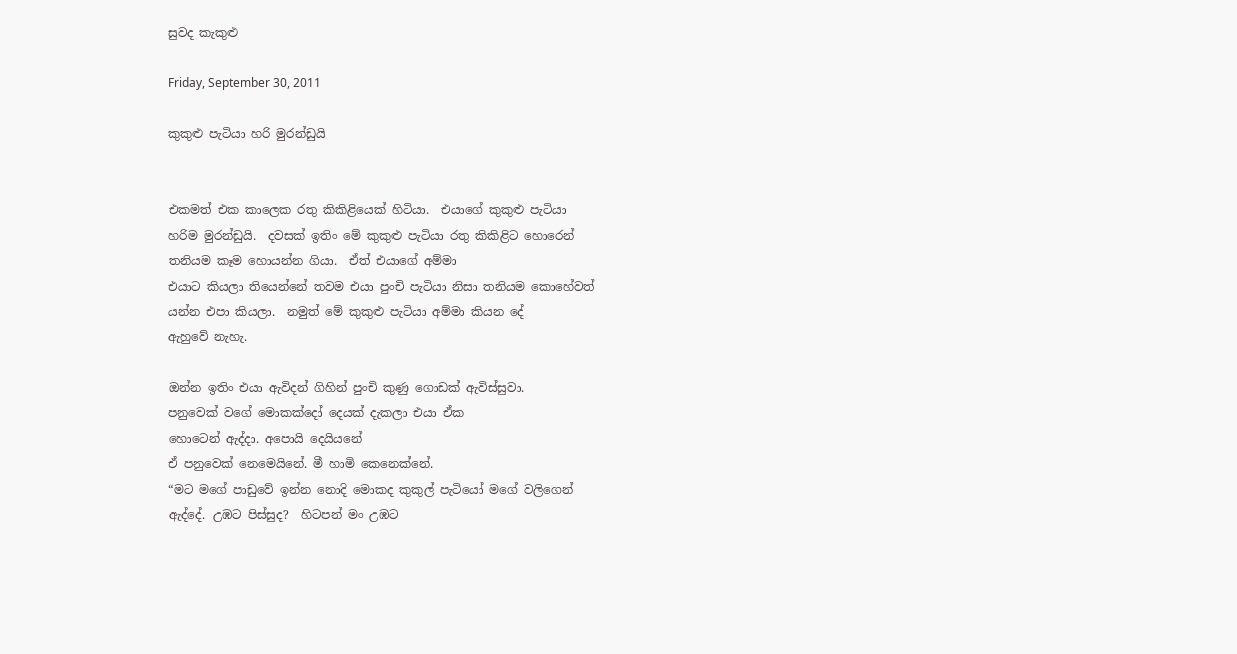සුවද කැකුළු

Friday, September 30, 2011

කුකුළු පැටියා හරි මුරන්ඩුයි


එකමත් එක කාලෙක රතු කිකිළියෙක් හිටියා.  එයාගේ කුකුළු පැටියා
හරිම මුරන්ඩුයි.  දවසක් ඉතිං මේ කුකුළු පැටියා රතු කිකිළිට හොරෙන්
තනියම කෑම හොයන්න ගියා.  ඒත් එයාගේ අම්මා
එයාට කියලා තියෙන්නේ තවම එයා පුංචි පැටියා නිසා තනියම කොහේවත්
යන්න එපා කියලා.  නමුත් මේ කුකුළු පැටියා අම්මා කියන දේ
ඇහුවේ නැහැ.

ඔන්න ඉතිං එයා ඇවිදන් ගිහින් පුංචි කුණු ගොඩක් ඇවිස්සුවා.
පනුවෙක් වගේ මොකක්දෝ දෙයක් දැකලා එයා ඒක
හොටෙන් ඇද්දා. අපොයි දෙයියනේ
ඒ පනුවෙක් නෙමෙයිනේ. මී හාමි කෙනෙක්නේ.
“මට මගේ පාඩුවේ ඉන්න නොදි මොකද කුකුල් පැටියෝ මගේ වලිගෙන්
ඇද්දේ. උඹට පිස්සුද?  හිටපන් මං උඹට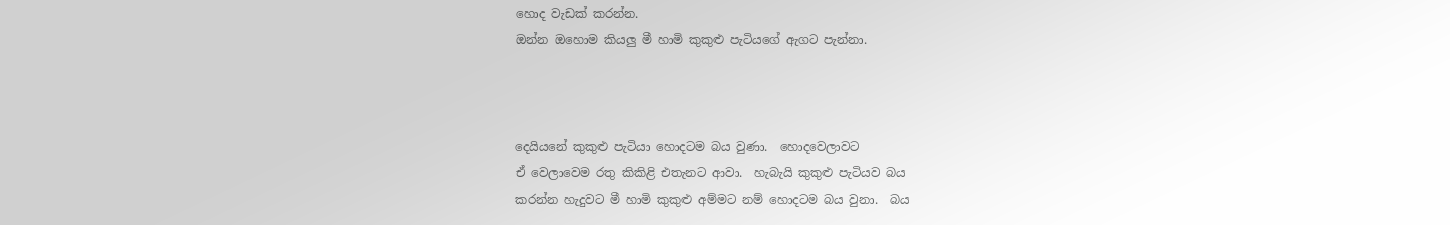හොද වැඩක් කරන්න.
ඔන්න ඔහොම කියලු මී හාමි කුකුළු පැටියගේ ඇගට පැන්නා.



දෙයියනේ කුකුළු පැටියා හොදටම බය වුණා.  හොදවෙලාවට
ඒ වෙලාවෙම රතු කිකිළි එතැනට ආවා.  හැබැයි කුකුළු පැටියව බය
කරන්න හැදුවට මී හාමි කුකුළු අම්මට නම් හොදටම බය වුනා.  බය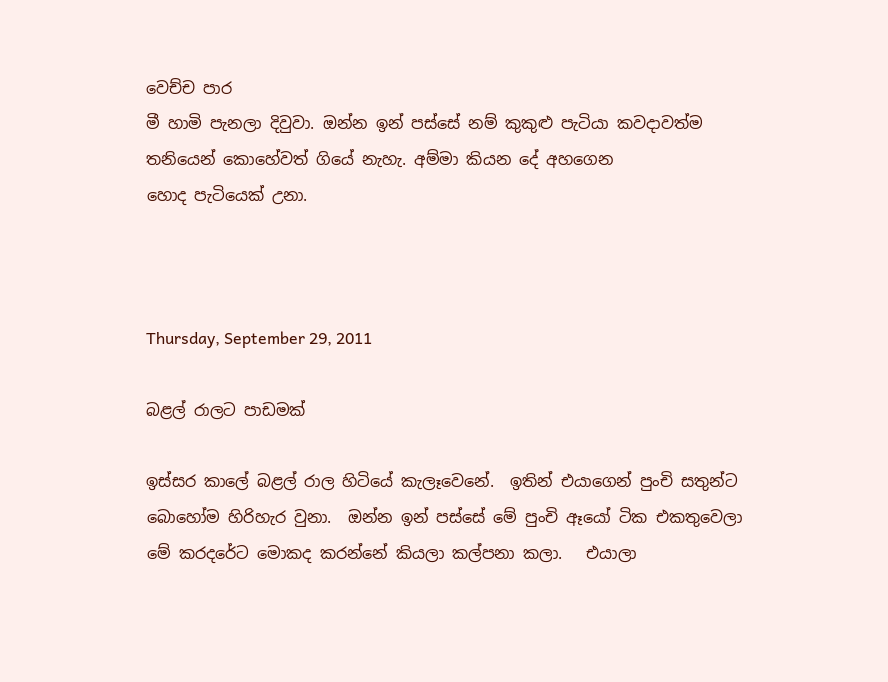වෙච්ච පාර
මී හාමි පැනලා දිවුවා. ඔන්න ඉන් පස්සේ නම් කුකුළු පැටියා කවදාවත්ම
තනියෙන් කොහේවත් ගියේ නැහැ. අම්මා කියන දේ අහගෙන
හොද පැටියෙක් උනා.



Thursday, September 29, 2011

බළල් රාලට ‍පාඩමක්

ඉස්සර කාලේ බළල් රාල හිටියේ කැලෑවෙනේ.  ඉතින් එයාගෙන් පුංචි සතුන්ට
බොහෝම හිරිහැර වුනා.  ඔන්න ඉන් පස්සේ මේ පුංචි ඈයෝ ටික එකතුවෙලා
මේ කරදරේට මොකද කරන්නේ කියලා කල්පනා කලා.   එයාලා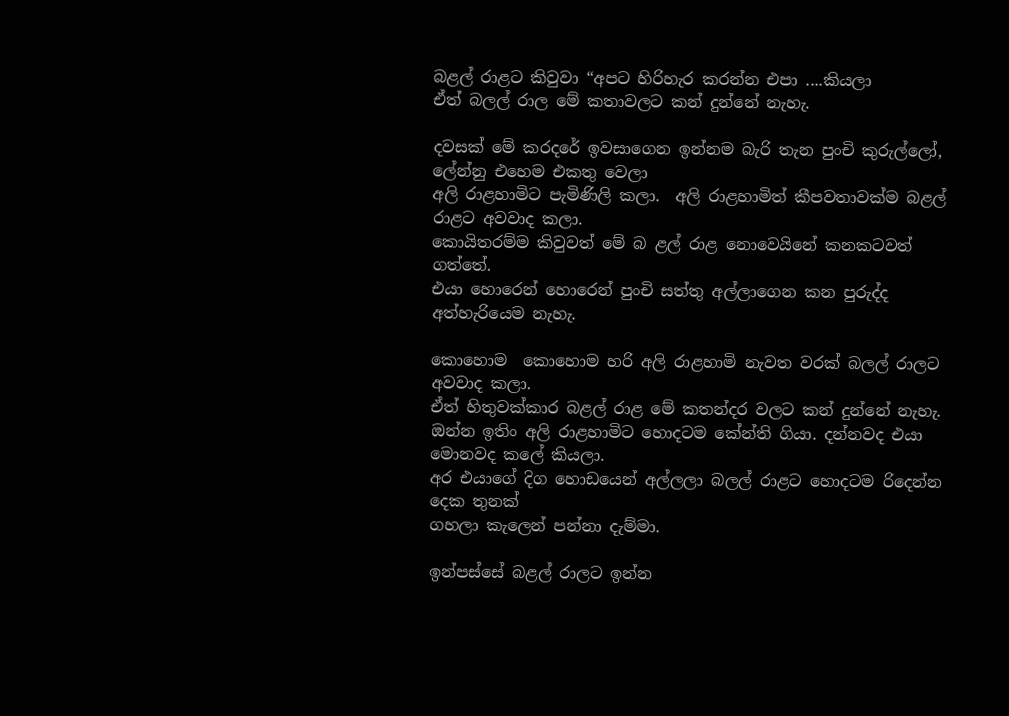බළල් රාළට කිවුවා “අපට හිරිහැර කරන්න එපා ....කියලා
ඒත් බලල් රාල මේ කතාවලට කන් දුන්නේ නැහැ.

දවසක් මේ කරදරේ ඉවසාගෙන ඉන්නම බැරි තැන පුංචි කුරුල්ලෝ, ලේන්නු එහෙම එකතු වෙලා
අලි රාළහාමිට පැමිණිලි කලා.  අලි රාළහාමිත් කීපවතාවක්ම බළල් රාළට අවවාද කලා.
කොයිතරම්ම කිවුවත් මේ බ ළල් රාළ නොවෙයිනේ කනකටවත් ගත්තේ.
එයා හොරෙන් හොරෙන් පුංචි සත්තු අල්ලාගෙන කන පුරුද්ද අත්හැරියෙම නැහැ.

කොහොම  කොහොම හරි අලි රාළහාමි නැවත වරක් බලල් රාලට අවවාද කලා.
ඒත් හිතුවක්කාර බළල් රාළ මේ කතන්දර වලට කන් දුන්නේ නැහැ.
ඔන්න ඉතිං අලි රාළහාමිට හොදටම කේන්ති ගියා. දන්නවද එයා මොනවද කලේ කියලා.
අර එයාගේ දිග හොඩයෙන් අල්ලලා බලල් රාළට හොදටම රිදෙන්න දෙක තුනක්
ගහලා කැලෙන් පන්නා දැම්මා.

ඉන්පස්සේ බළල් රාලට ඉන්න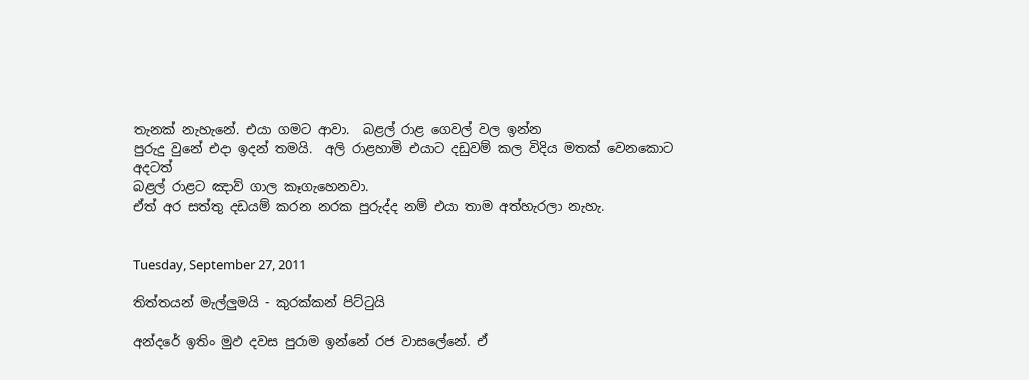තැනක් නැහැනේ. එයා ගමට ආවා.  බළල් රාළ ගෙවල් වල ඉන්න
පුරුදු වුනේ එදා ඉදන් තමයි.  අලි රාළහාමි එයාට දඩුවම් කල විදිය මතක් වෙනකොට අදටත්
බළල් රාළට ඤාව් ගාල කෑගැහෙනවා.
ඒත් අර සත්තු දඩයම් කරන නරක පුරුද්ද නම් එයා තාම අත්හැරලා නැහැ.


Tuesday, September 27, 2011

තිත්තයන් මැල්ලුමයි - කුරක්කන් පිට්ටුයි

අන්දරේ ඉතිං මුඵ දවස පුරාම ඉන්නේ රජ වාසලේනේ. ඒ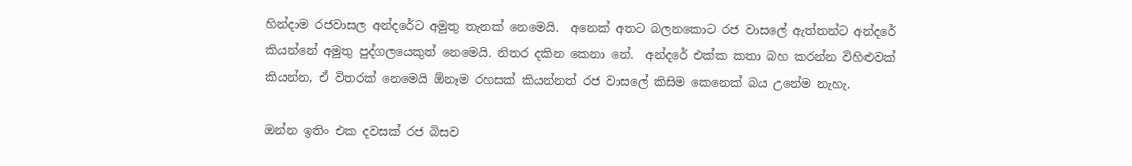හින්දාම රජවාසල අන්දරේට අමුතු තැනක් නෙමෙයි.  අනෙක් අතට බලනකොට රජ වාසලේ ඇත්තන්ට අන්දරේ කියන්නේ අමුතු පුද්ගලයෙකුත් නෙමෙයි. නිතර දකින කෙනා නේ.  අන්දරේ එක්ක කතා බහ කරන්න විහිළුවක් කියන්න, ඒ විතරක් නෙමෙයි ඕනෑම රහසක් කියන්නත් රජ වාසලේ කිසිම කෙනෙක් බය උනේම නැහැ.

ඔන්න ඉතිං එක දවසක් රජ බිසව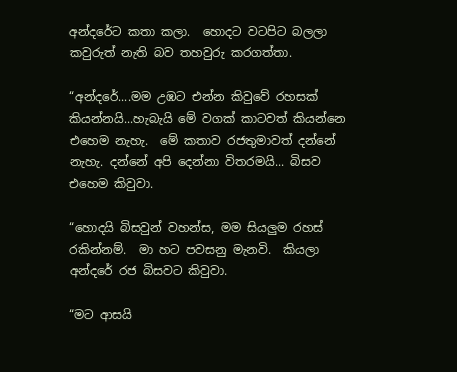අන්දරේට කතා කලා.  හොදට වටපිට බලලා කවුරුත් නැති බව තහවුරු කරගත්තා.

“අන්දරේ....මම උඹට එන්න කිවුවේ රහසක් කියන්නයි...හැබැයි මේ වගක් කාටවත් කියන්නෙ එහෙම නැහැ.  මේ කතාව රජතුමාවත් දන්නේ නැහැ. දන්නේ අපි දෙන්නා විතරමයි... බිසව එහෙම කිවුවා.

“හොදයි බිසවුන් වහන්ස, මම සියලුම රහස් රකින්නම්.  මා හට පවසනු මැනවි.  කියලා අන්දරේ රජ බිසවට කිවුවා.

“මට ආසයි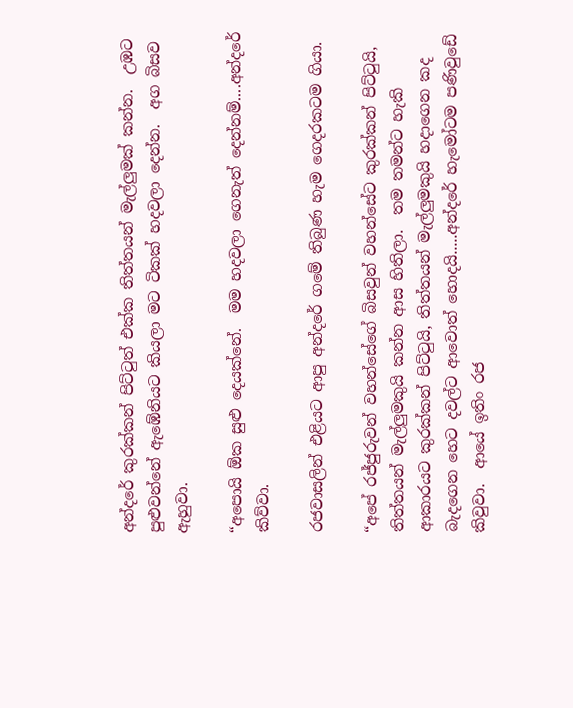අන්දරේ කුරක්කන් පිට්ටුත් එක්ක තිත්තයන් මැල්ලුමක් කන්න.  උඹට පුළුවන්නේ ඇඹේනියට කියලා මට ටිකක් හදවලා දෙන්න.  අග බිසව ඇහුවා.

“අපොයි ඕක සුළු දෙයක්නේ.  මම හදවලා ගෙනැත් දෙන්නම්....අන්දරේ කිව්වා.

රජවාසලින් එළියට ආපු අන්දරේ ගමේ තිබුණ හැම ගෙදරකටම ගියා.

“අපේ රජ්ජුරුවන් වහන්සේගේ බිසවුන් වහන්සේට කුරක්කන් පිට්ටුයි, තිත්තයන් මැල්ලුමකුයි කන්න ආස හිතිලා.  තම තමන්ට හැකි ආකාරයට කුරක්කන් පිට්ටුයි, තිත්තයන් මැල්ලුමකුයි හදාගෙන කද බැදගෙන හෙට දවල්ට ආවොත් හොදයි.....අන්දරේ හැමෝටම පණිවුඩේ කිවුවා.  ආයේ ඉතිං රජ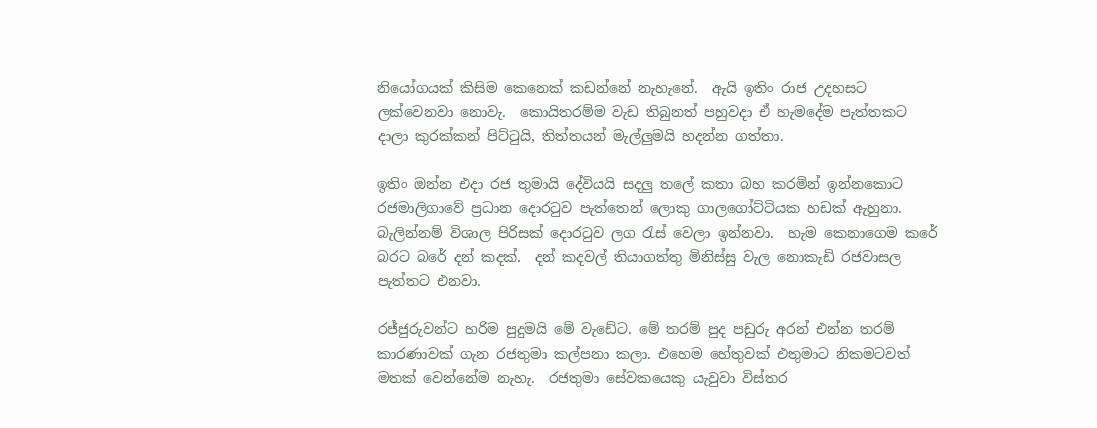නියෝගයක් කිසිම කෙනෙක් කඩන්නේ නැහැනේ.  ඇයි ඉතිං රාජ උදහසට ලක්වෙනවා නොවැ.  කොයිතරම්ම වැඩ තිබුනත් පහුවදා ඒ හැමදේම පැත්තකට දාලා කුරක්කන් පිට්ටුයි, තිත්තයන් මැල්ලුමයි හදන්න ගත්තා.

ඉතිං ඔන්න එදා රජ තුමායි දේවියයි සදලු තලේ කතා බහ කරමින් ඉන්නකොට රජමාලිගාවේ ප්‍රධාන දොරටුව පැත්තෙන් ලොකු ගාලගෝට්ටියක හඩක් ඇහුනා.  බැලින්නම් විශාල පිරිසක් දොරටුව ලග රැස් වෙලා ඉන්නවා.  හැම කෙනාගෙම කරේ බරට බරේ දන් කදක්.  දන් කදවල් තියාගත්තු මිනිස්සු වැල නොකැඩි රජවාසල පැත්තට එනවා.

රජ්ජුරුවන්ට හරිම පුදුමයි මේ වැඩේට. මේ තරම් පුද පඩුරු අරන් එන්න තරම් කාරණාවක් ගැන රජතුමා කල්පනා කලා. එහෙම හේතුවක් එතුමාට නිකමටවත් මතක් වෙන්නේම නැහැ.  රජතුමා සේවකයෙකු යැවුවා විස්තර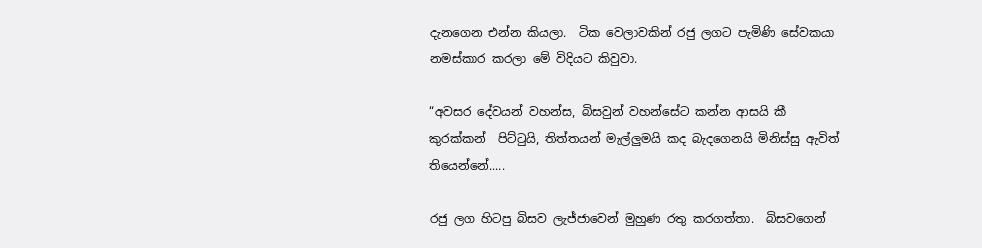දැනගෙන එන්න කියලා.  ටික වෙලාවකින් රජු ලගට පැමිණි සේවකයා නමස්කාර කරලා මේ විදියට කිවුවා.

“අවසර දේවයන් වහන්ස, බිසවුන් වහන්සේට කන්න ආසයි කී කුරක්කන්  පිට්ටුයි, තිත්තයන් මැල්ලුමයි කද බැදගෙනයි මිනිස්සු ඇවිත් තියෙන්නේ.....

රජු ලග හිටපු බිසව ලැජ්ජාවෙන් මුහුණ රතු කරගත්තා.  බිසවගෙන්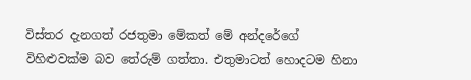විස්තර දැනගත් රජතුමා මේකත් මේ අන්දරේගේ විහිළුවක්ම බව තේරුම් ගත්තා. එතුමාටත් හොදටම හිනා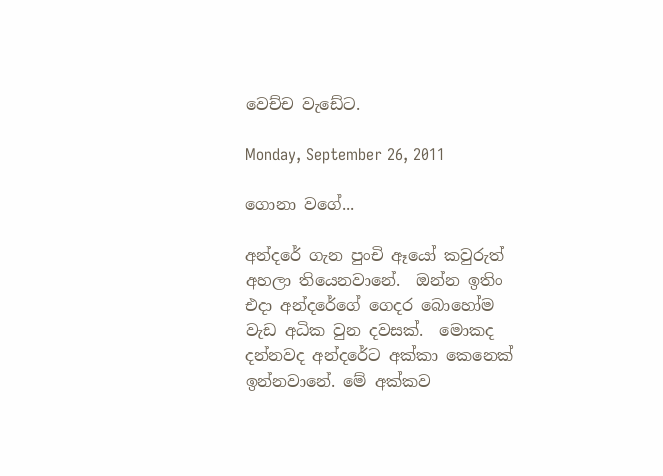වෙච්ච වැඩේට.

Monday, September 26, 2011

ගොනා වගේ...

අන්දරේ ගැන පුංචි ඈයෝ කවුරුත් අහලා තියෙනවානේ.  ඔන්න ඉතිං එදා අන්දරේගේ ගෙදර බොහෝම වැඩ අධික වුන දවසක්.  මොකද දන්නවද අන්දරේට අක්කා කෙනෙක් ඉන්නවානේ. මේ අක්කව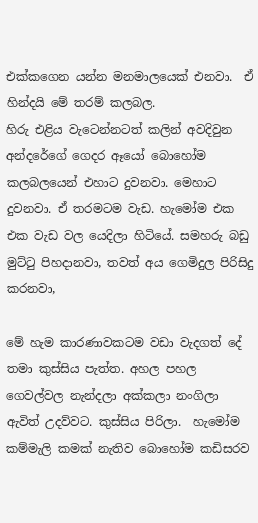එක්කගෙන යන්න මනමාලයෙක් එනවා.  ඒ හින්දයි මේ තරම් කලබල.
හිරු එළිය වැටෙන්නටත් කලින් අවදිවුන අන්දරේගේ ගෙදර ඈයෝ බොහෝම කලබලයෙන් එහාට දුවනවා. මෙහාට දුවනවා. ඒ තරමටම වැඩ. හැමෝම එක එක වැඩ වල යෙදිලා හිටියේ. සමහරු බඩු මුට්ටු පිහදානවා, තවත් අය ගෙමිදුල පිරිසිදු කරනවා,

මේ හැම කාරණාවකටම වඩා වැදගත් දේ තමා කුස්සිය පැත්ත. අහල පහල ගෙවල්වල නැන්දලා අක්කලා නංගිලා ඇවිත් උදව්වට. කුස්සිය පිරිලා.  හැමෝම කම්මැලි කමක් නැතිව බොහෝම කඩිසරව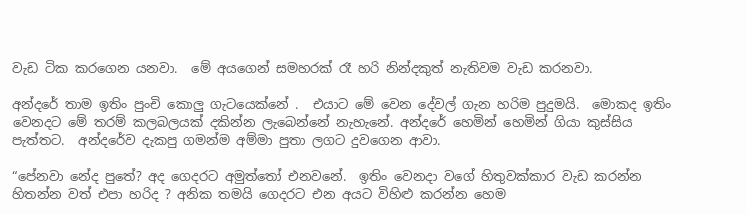වැඩ ටික කරගෙන යනවා.  මේ අයගෙන් සමහරක් රෑ හරි නින්දකුත් නැතිවම වැඩ කරනවා.

අන්දරේ තාම ඉතිං පුංචි කොලු ගැටයෙක්නේ .  එයාට මේ වෙන දේවල් ගැන හරිම පුදුමයි.  මොකද ඉතිං වෙනදට මේ තරම් කලබලයක් දකින්න ලැබෙන්නේ නැහැනේ. අන්දරේ හෙමින් හෙමින් ගියා කුස්සිය පැත්තට.  අන්දරේව දැකපු ගමන්ම අම්මා පුතා ලගට දුවගෙන ආවා.

“පේනවා නේද පුතේ? අද ගෙදරට අමුත්තෝ එනවනේ.  ඉතිං වෙනදා වගේ හිතුවක්කාර වැඩ කරන්න හිතන්න වත් එපා හරිද ? අනික තමයි ගෙදරට එන අයට විහිළු කරන්න හෙම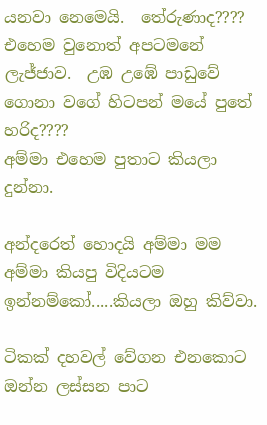යනවා නෙමෙයි.  තේරුණාද???? එහෙම වුනොත් අපටමනේ ලැජ්ජාව.  උඹ උඹේ පාඩුවේ ගොනා වගේ හිටපන් මයේ පුතේ හරිද????
අම්මා එහෙම පුතාට කියලා දුන්නා.

අන්දරෙත් හොදයි අම්මා මම අම්මා කියපු විදියටම ඉන්නම්කෝ.....කියලා ඔහු කිව්වා.

ටිකක් දහවල් වේගන එනකොට ඔන්න ලස්සන පාට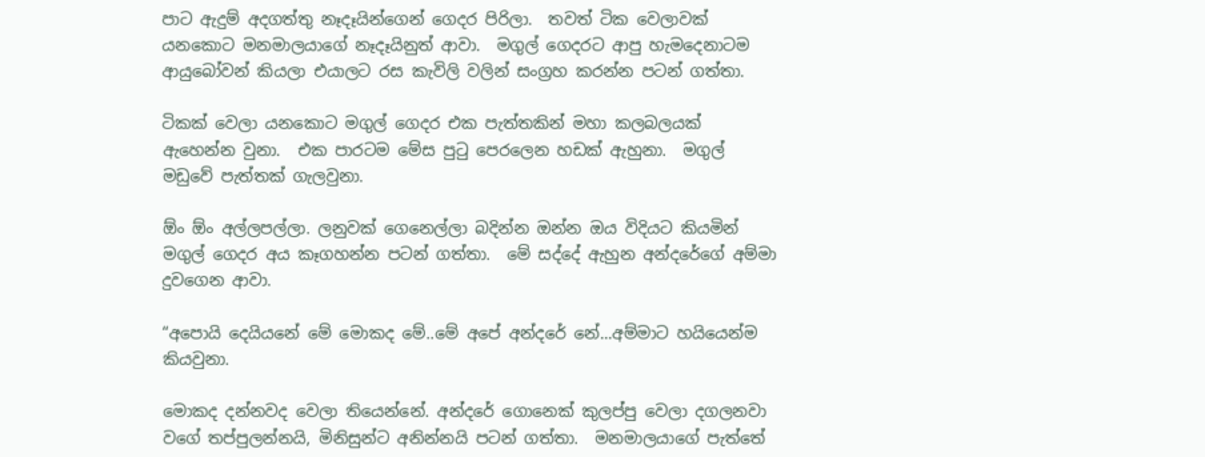පාට ඇදුම් අදගත්තු නෑදෑයින්ගෙන් ගෙදර පිරිලා.  තවත් ටික වෙලාවක් යනකොට මනමාලයාගේ නෑදෑයිනුත් ආවා.  මගුල් ගෙදරට ආපු හැමදෙනාටම ආයුබෝවන් කියලා එයාලට රස කැවිලි වලින් සංග්‍රහ කරන්න පටන් ගත්තා.

ටිකක් වෙලා යනකොට මගුල් ගෙදර එක පැත්තකින් මහා කලබලයක් ඇහෙන්න වුනා.  එක පාරටම මේස පුටු පෙරලෙන හඩක් ඇහුනා.  මගුල් මඩුවේ පැත්තක් ගැලවුනා.

ඕං ඕං අල්ලපල්ලා. ලනුවක් ගෙනෙල්ලා බදින්න ඔන්න ඔය විදියට කියමින් මගුල් ගෙදර අය කෑගහන්න පටන් ගත්තා.  මේ සද්දේ ඇහුන අන්දරේගේ අම්මා දුවගෙන ආවා.

“අපොයි දෙයියනේ මේ මොකද මේ..මේ අපේ අන්දරේ නේ...අම්මාට හයියෙන්ම කියවුනා.

මොකද දන්නවද වෙලා තියෙන්නේ. අන්දරේ ගොනෙක් කුලප්පු වෙලා දගලනවා වගේ තප්පුලන්නයි, මිනිසුන්ට අනින්නයි පටන් ගත්තා.  මනමාලයාගේ පැත්තේ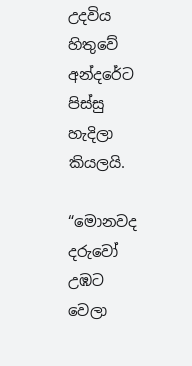උදවිය හිතුවේ අන්දරේට පිස්සු හැදිලා කියලයි.

“මොනවද දරුවෝ උඹට වෙලා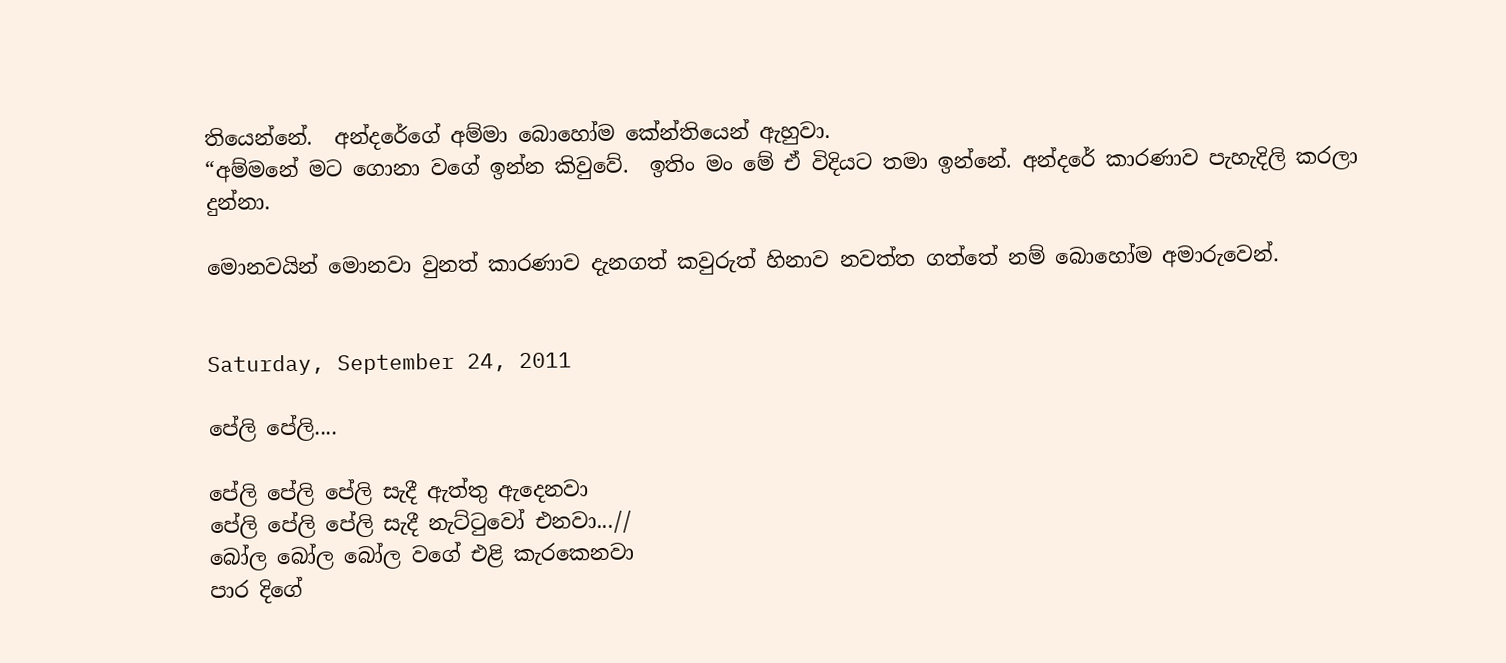තියෙන්නේ.  අන්දරේගේ අම්මා බොහෝම කේන්තියෙන් ඇහුවා.
“අම්මනේ මට ගොනා වගේ ඉන්න කිවුවේ.  ඉතිං මං මේ ඒ විදියට තමා ඉන්නේ. අන්දරේ කාරණාව පැහැදිලි කරලා දුන්නා.

මොනවයින් මොනවා වුනත් කාරණාව දැනගත් කවුරුත් හිනාව නවත්ත ගත්තේ නම් බොහෝම අමාරුවෙන්.


Saturday, September 24, 2011

පේලි පේලි....

පේලි පේලි පේලි සැදී ඇත්තු ඇදෙනවා
පේලි පේලි පේලි සැදී නැට්ටුවෝ එනවා...//
බෝල බෝල බෝල වගේ එළි කැරකෙනවා
පාර දිගේ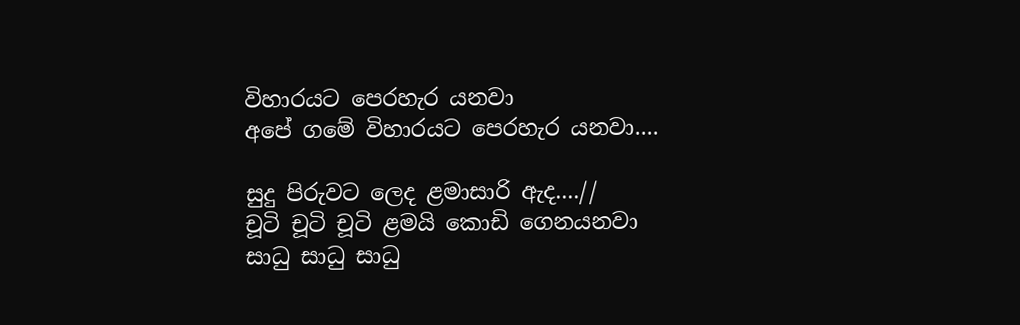විහාරයට පෙරහැර යනවා
අපේ ගමේ විහාරයට පෙරහැර යනවා....

සුදු පිරුවට ලෙද ළමාසාරි ඇද....//
චූටි චූටි චූටි ළමයි කොඩි ගෙනයනවා
සාධු සාධු සාධු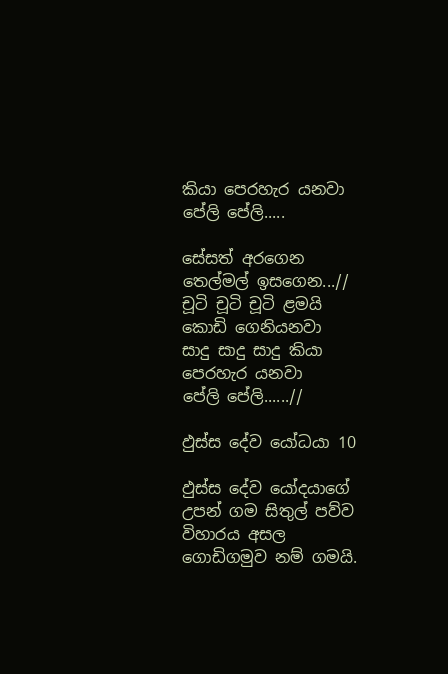කියා පෙරහැර යනවා
පේලි පේලි.....

සේසත් අරගෙන තෙල්මල් ඉසගෙන...//
චූටි චූටි චූටි ළමයි කොඩි ගෙනියනවා
සාදු සාදු සාදු කියා පෙරහැර යනවා
පේලි පේලි......//

ඵුස්ස දේව යෝධයා 10

ඵුස්ස දේව යෝදයාගේ උපන් ගම සිතුල් පව්ව විහාරය අසල ගොඩිගමුව නම් ගමයි.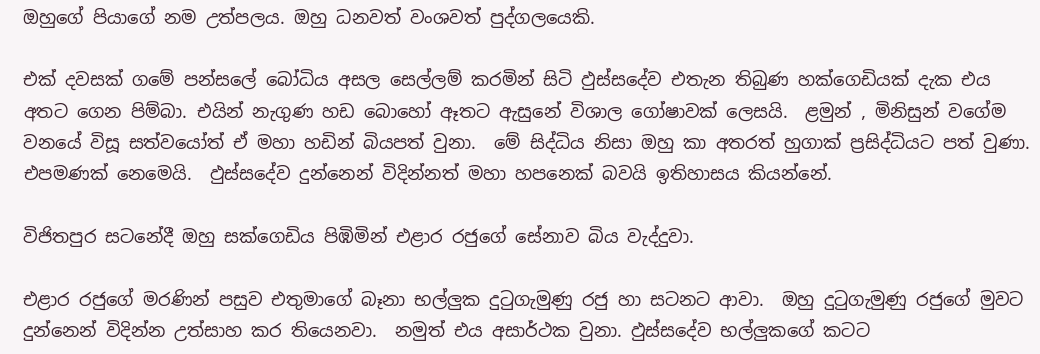ඔහුගේ පියාගේ නම උත්පලය. ඔහු ධනවත් වංශවත් පුද්ගලයෙකි.

එක් දවසක් ගමේ පන්සලේ බෝධිය අසල සෙල්ලම් කරමින් සිටි ඵුස්සදේව එතැන තිබුණ හක්ගෙඩියක් දැක එය අතට ගෙන පිම්බා. එයින් නැගුණ හඩ බොහෝ ඈතට ඇසුනේ විශාල ගෝෂාවක් ලෙසයි.  ළමුන් , මිනිසුන් වගේම වනයේ විසූ සත්වයෝත් ඒ මහා හඩින් බියපත් වුනා.  මේ සිද්ධිය නිසා ඔහු කා අතරත් හුගාක් ප්‍රසිද්ධියට පත් වුණා.  එපමණක් නෙමෙයි.  ඵුස්සදේව දුන්නෙන් විදින්නත් මහා හපනෙක් බවයි ඉතිහාසය කියන්නේ.

විජිතපුර සටනේදී ඔහු සක්ගෙඩිය පිඹිමින් එළාර රජුගේ සේනාව බිය වැද්දුවා.

එළාර රජුගේ මරණින් පසුව එතුමාගේ බෑනා භල්ලුක දුටුගැමුණු රජු හා සටනට ආවා.  ඔහු දුටුගැමුණු රජුගේ මුවට දුන්නෙන් විදින්න උත්සාහ කර තියෙනවා.  නමුත් එය අසාර්ථක වුනා. ඵුස්සදේව භල්ලුකගේ කටට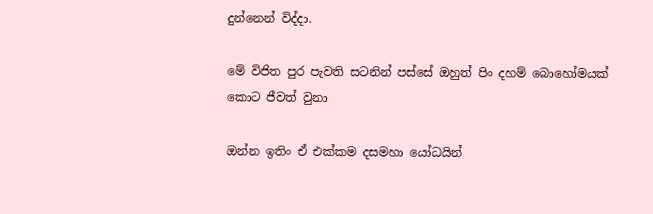දුන්නෙන් විද්දා.

මේ විජිත පුර පැවති සටනින් පස්සේ ඔහුත් පිං දහම් බොහෝමයක් කොට ජීවත් වුනා

ඔන්න ඉතිං ඒ එක්කම දසමහා යෝධයින්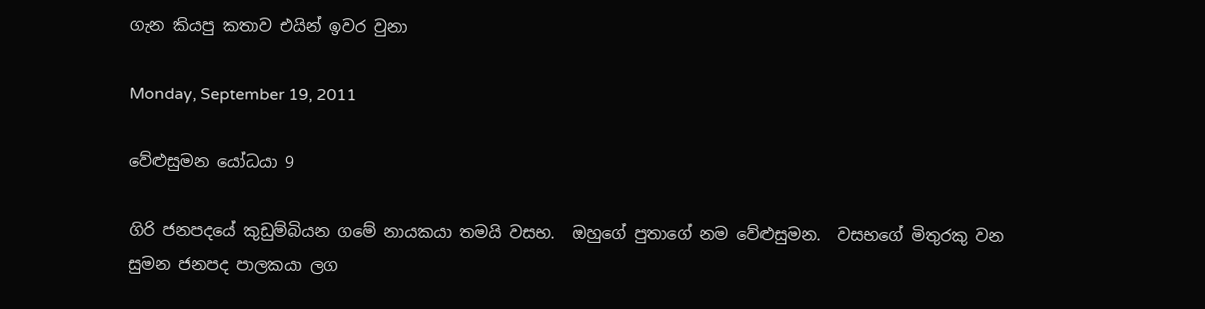ගැන කියපු කතාව එයින් ඉවර වුනා

Monday, September 19, 2011

වේළුසුමන යෝධයා 9

ගිරි ජනපදයේ කුඩුම්බියන ගමේ නායකයා තමයි වසභ.  ඔහුගේ පුතාගේ නම වේළුසුමන.  වසභගේ මිතුරකු වන සුමන ජනපද පාලකයා ලග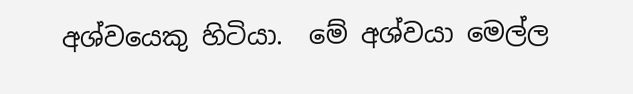අශ්වයෙකු හිටියා.  මේ අශ්වයා මෙල්ල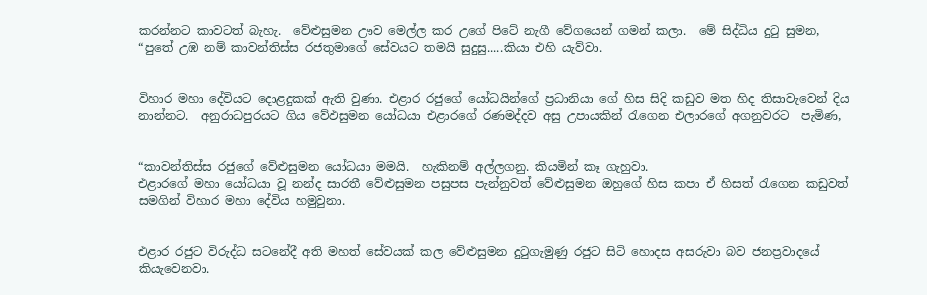කරන්නට කාවටත් බැහැ.  වේළුසුමන ඌව මෙල්ල කර උගේ පිටේ නැගී වේගයෙන් ගමන් කලා.  මේ සිද්ධිය දුටු සුමන,  “පුතේ උඹ නම් කාවන්තිස්ස රජතුමාගේ සේවයට තමයි සුදුසු.....කියා එහි යැව්වා.


විහාර මහා දේවියට දොළදුකක් ඇති වුණා. එළාර රජුගේ යෝධයින්ගේ ප්‍රධානියා ගේ හිස සිදි කඩුව මත හිද තිසාවැවෙන් දිය නාන්නට.  අනුරාධපුරයට ගිය වේඵසුමන යෝධයා එළාරගේ රණමද්දව අසු උපායකින් රැගෙන එලාරගේ අගනුවරට  පැමිණ,


“කාවන්තිස්ස රජුගේ වේළුසුමන යෝධයා මමයි.  හැකිනම් අල්ලගනු. කියමින් කෑ ගැහුවා.
එළාරගේ මහා යෝධයා වූ නන්ද සාරතී වේළුසුමන පසුපස පැන්නුවත් වේළුසුමන ඔහුගේ හිස කපා ඒ හිසත් රැගෙන කඩුවත් සමගින් විහාර මහා දේවිය හමුවුනා.


එළාර රජුට විරුද්ධ සටනේදී අති මහත් සේවයක් කල වේළුසුමන දුටුගැමුණු රජුට සිටි හොදස අසරුවා බව ජනප්‍රවාදයේ කියැවෙනවා.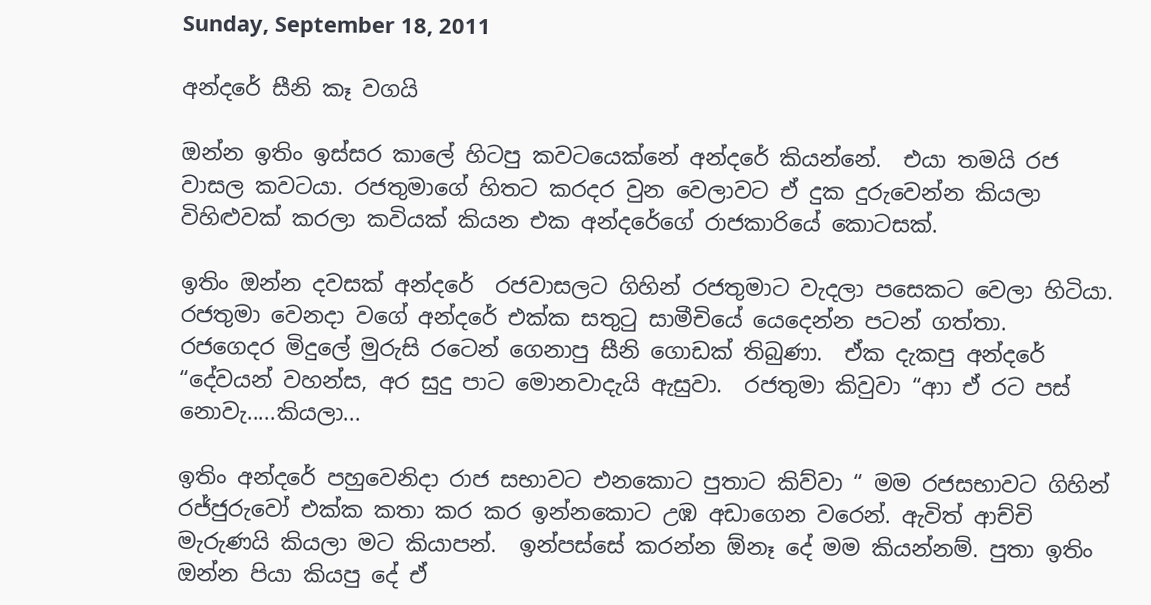Sunday, September 18, 2011

අන්දරේ සීනි කෑ වගයි

ඔන්න ඉතිං ඉස්සර කාලේ හිටපු කවටයෙක්නේ අන්දරේ කියන්නේ.  එයා තමයි රජ වාසල කවටයා. රජතුමාගේ හිතට කරදර වුන වෙලාවට ඒ දුක දුරුවෙන්න කියලා විහිළුවක් කරලා කවියක් කියන එක අන්දරේගේ රාජකාරියේ කොටසක්.

ඉතිං ඔන්න දවසක් අන්දරේ  රජවාසලට ගිහින් රජතුමාට වැදලා පසෙකට වෙලා හිටියා.  රජතුමා වෙනදා වගේ අන්දරේ එක්ක සතුටු සාමීචියේ යෙදෙන්න පටන් ගත්තා.  රජගෙදර මිදුලේ මුරුසි රටෙන් ගෙනාපු සීනි ගොඩක් තිබුණා.  ඒක දැකපු අන්දරේ “දේවයන් වහන්ස, අර සුදු පාට මොනවාදැයි ඇසුවා.  රජතුමා කිවුවා “ආා ඒ රට පස් නොවැ.....කියලා...

ඉතිං අන්දරේ පහුවෙනිදා රාජ සභාවට එනකොට පුතාට කිව්වා “ මම රජසභාවට ගිහින් රජ්ජුරුවෝ එක්ක කතා කර කර ඉන්නකොට උඹ අඩාගෙන වරෙන්. ඇවිත් ආච්චි මැරුණයි කියලා මට කියාපන්.  ඉන්පස්සේ කරන්න ඕනෑ දේ මම කියන්නම්. පුතා ඉතිං ඔන්න පියා කියපු දේ ඒ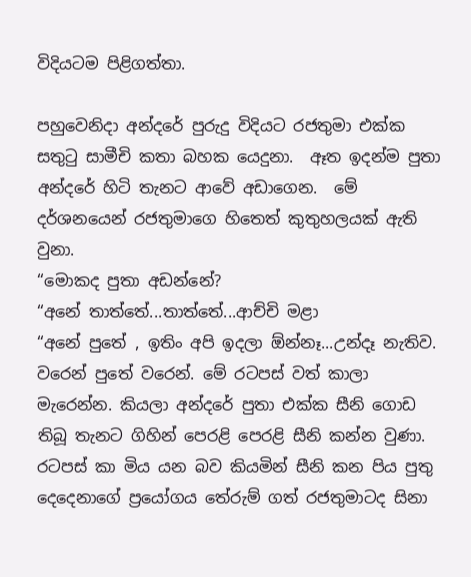විදියටම පිළිගත්තා.

පහුවෙනිදා අන්දරේ පුරුදු විදියට රජතුමා එක්ක සතුටු සාමීචි කතා බහක යෙදුනා.  ඈත ඉදන්ම පුතා අන්දරේ හිටි තැනට ආවේ අඩාගෙන.  මේ දර්ශනයෙන් රජතුමාගෙ හිතෙත් කුතුහලයක් ඇති වුනා.
“මොකද පුතා අඩන්නේ?
“අනේ තාත්තේ...තාත්තේ...ආච්චි මළා
“අනේ පුතේ , ඉතිං අපි ඉදලා ඕන්නෑ...උන්දෑ නැතිව. වරෙන් පුතේ වරෙන්. මේ රටපස් වත් කාලා මැරෙන්න. කියලා අන්දරේ පුතා එක්ක සීනි ගොඩ තිබූ තැනට ගිහින් පෙරළි පෙරළි සීනි කන්න වුණා.
රටපස් කා මිය යන බව කියමින් සීනි කන පිය පුතු දෙදෙනාගේ ප්‍රයෝගය තේරුම් ගත් රජතුමාටද සිනා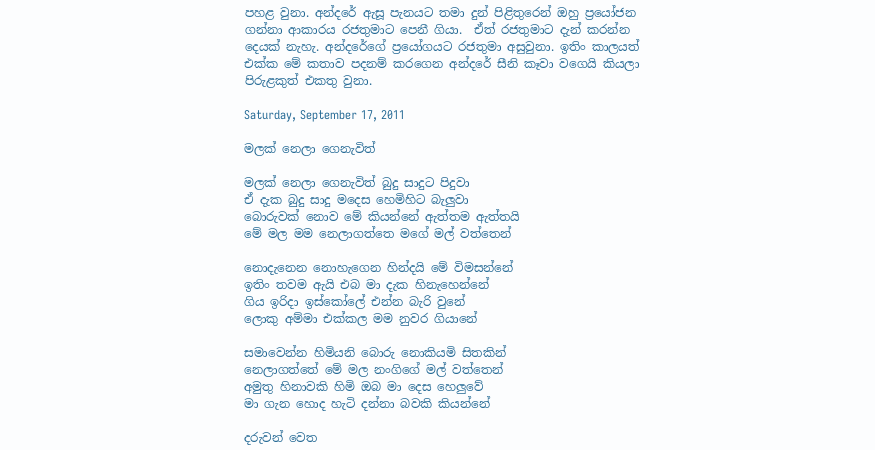පහළ වුනා. අන්දරේ ඇසූ පැනයට තමා දුන් පිළිතුරෙන් ඔහු ප්‍රයෝජන ගන්නා ආකාරය රජතුමාට පෙනී ගියා.  ඒත් රජතුමාට දැන් කරන්න දෙයක් නැහැ. අන්දරේගේ ප්‍රයෝගයට රජතුමා අසුවුනා. ඉතිං කාලයත් එක්ක මේ කතාව පදනම් කරගෙන අන්දරේ සීනි කෑවා වගෙයි කියලා පිරුළකුත් එකතු වුනා.

Saturday, September 17, 2011

මලක් නෙලා ගෙනැවිත්

මලක් නෙලා ගෙනැවිත් බුදු සාදුට පිදුවා
ඒ දැක බුදු සාදු මදෙස හෙමිහිට බැලුවා
බොරුවක් නොව මේ කියන්නේ ඇත්තම ඇත්තයි
මේ මල මම නෙලාගත්තෙ මගේ මල් වත්තෙන්

නොදැනෙන නොහැගෙන හින්දයි මේ විමසන්නේ
ඉතිං තවම ඇයි එබ මා දැක හිනැහෙන්නේ
ගිය ඉරිදා ඉස්කෝලේ එන්න බැරි වුනේ
ලොකු අම්මා එක්කල මම නුවර ගියානේ

සමාවෙන්න හිමියනි බොරු නොකියමි සිතකින්
නෙලාගත්තේ මේ මල නංගිගේ මල් වත්තෙන්
අමුතු හිනාවකි හිමි ඔබ මා දෙස හෙලුවේ
මා ගැන හොද හැටි දන්නා බවකි කියන්නේ

දරුවන් වෙත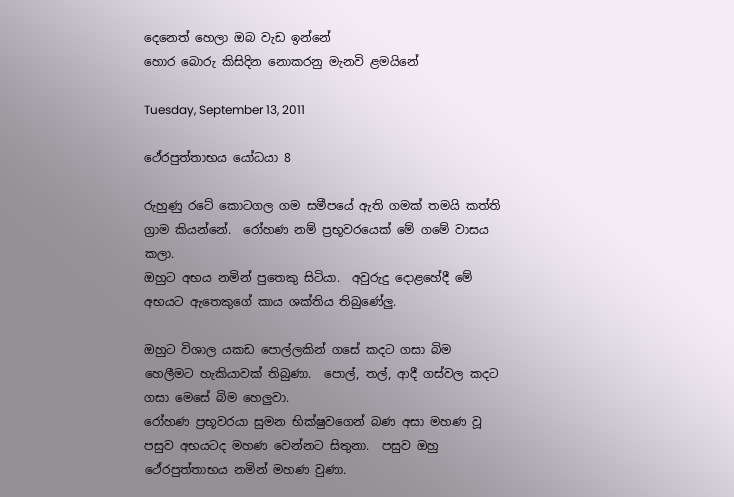දෙනෙත් හෙලා ඔබ වැඩ ඉන්නේ
හොර බොරු කිසිදින නොකරනු මැනවි ළමයිනේ

Tuesday, September 13, 2011

ථේරපුත්තාභය යෝධයා 8

රුහුණු රටේ කොටගල ගම සමීපයේ ඇති ගමක් තමයි කත්ති ග්‍රාම කියන්නේ.  රෝහණ නම් ප්‍රභූවරයෙක් මේ ගමේ වාසය කලා.
ඔහුට අභය නමින් පුතෙකු සිටියා.  අවුරුදු දොළහේදී මේ
අභයට ඇතෙකුගේ කාය ශක්තිය තිබුණේලු.

ඔහුට විශාල යකඩ පොල්ලකින් ගසේ කදට ගසා බිම හෙලීමට හැකියාවක් තිබුණා.  පොල්, තල්, ආදී ගස්වල කදට ගසා මෙසේ බිම හෙලුවා.
රෝහණ ප්‍රභූවරයා සුමන භික්ෂුවගෙන් බණ අසා මහණ වූ පසුව අභයටද මහණ වෙන්නට සිතුනා.  පසුව ඔහු ථේරපුත්තාභය නමින් මහණ වුණා.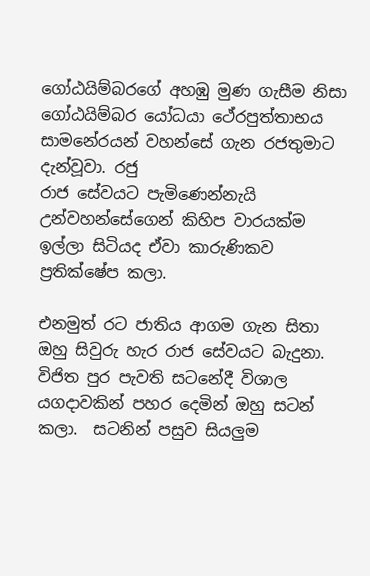ගෝඨයිම්බරගේ අහඹු මුණ ගැසීම නිසා ගෝඨයිම්බර යෝධයා ථේරපුත්තාභය සාමනේරයන් වහන්සේ ගැන රජතුමාට දැන්වූවා. රජු
රාජ සේවයට පැමිණෙන්නැයි උන්වහන්සේගෙන් කිහිප වාරයක්ම ඉල්ලා සිටියද ඒවා කාරුණිකව ප්‍රතික්ෂේප කලා.

එනමුත් රට ජාතිය ආගම ගැන සිතා ඔහු සිවුරු හැර රාජ සේවයට බැදුනා.
විජිත පුර පැවති සටනේදී විශාල යගදාවකින් පහර දෙමින් ඔහු සටන් කලා.  සටනින් පසුව සියලුම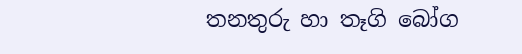තනතුරු හා තෑගි බෝග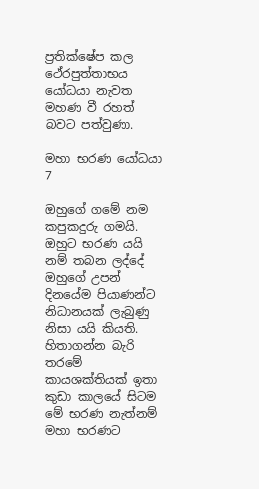ප්‍රතික්ෂේප කල ථේරපුත්තාභය යෝධයා නැවත මහණ වී රහත් බවට පත්වුණා.

මහා භරණ යෝධයා 7

ඔහුගේ ගමේ නම කපුකදුරු ගමයි. ඔහුට භරණ යයි නම් තබන ලද්දේ ඔහුගේ උපන් දිනයේම පියාණන්ට නිධානයක් ලැබුණු නිසා යයි කියති.  හිතාගන්න බැරි තරමේ කායශක්තියක් ඉතා කුඩා කාලයේ සිටම මේ භරණ නැත්නම් මහා භරණට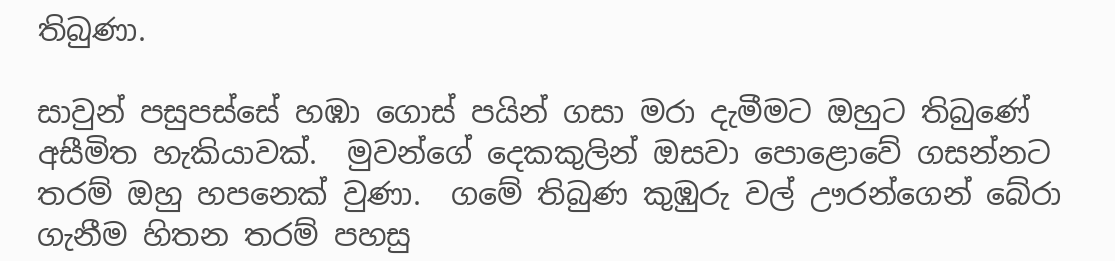තිබුණා.

සාවුන් පසුපස්සේ හඹා ගොස් පයින් ගසා මරා දැමීමට ඔහුට තිබුණේ අසීමිත හැකියාවක්.  මුවන්ගේ දෙකකුලින් ඔසවා පොළොවේ ගසන්නට තරම් ඔහු හපනෙක් වුණා.  ගමේ තිබුණ කුඹුරු වල් ඌරන්ගෙන් බේරා ගැනීම හිතන තරම් පහසු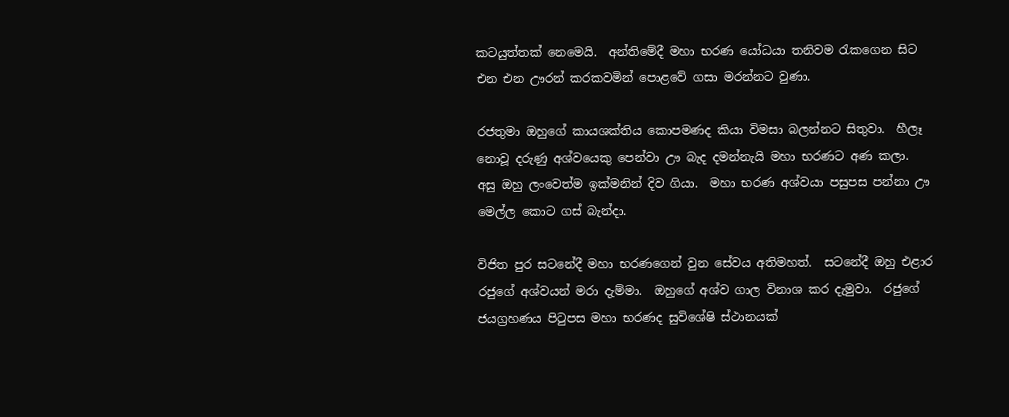කටයුත්තක් නෙමෙයි.  අන්තිමේදී මහා භරණ යෝධයා තනිවම රැකගෙන සිට එන එන ඌරන් කරකවමින් පොළවේ ගසා මරන්නට වුණා.

රජතුමා ඔහුගේ කායශක්තිය කොපමණද කියා විමසා බලන්නට සිතුවා.  හීලෑ නොවූ දරුණු අශ්වයෙකු පෙන්වා ඌ බැද දමන්නැයි මහා භරණට අණ කලා.  අසු ඔහු ලංවෙත්ම ඉක්මනින් දිව ගියා.  මහා භරණ අශ්වයා පසුපස පන්නා ඌ මෙල්ල කොට ගස් බැන්දා.

විජිත පුර සටනේදී මහා භරණගෙන් වුන සේවය අතිමහත්.  සටනේදී ඔහු එළාර රජුගේ අශ්වයන් මරා දැම්මා.  ඔහුගේ අශ්ව ගාල විනාශ කර දැමුවා.  රජුගේ ජයග්‍රහණය පිටුපස මහා භරණද සුවිශේෂි ස්ථානයක්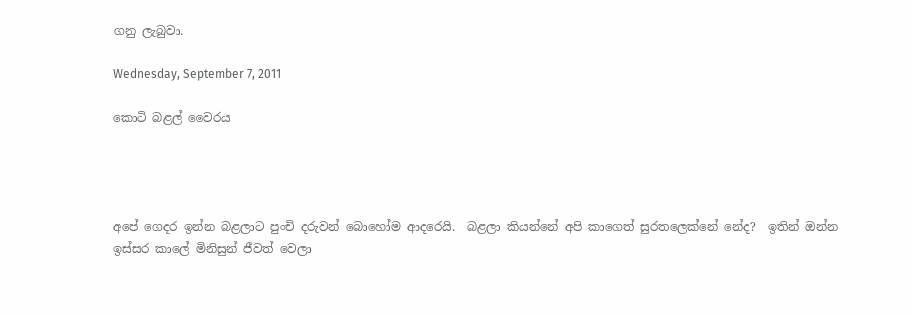ගනු ලැබුවා.

Wednesday, September 7, 2011

කොටි බළල් වෛරය




අපේ ගෙදර ඉන්න බළලාට පුංචි දරුවන් බොහෝම ආදරෙයි.  බළලා කියන්නේ අපි කාගෙත් සුරතලෙක්නේ නේද?  ඉතින් ඔන්න ඉස්සර කාලේ මිනිසුන් ජීවත් වෙලා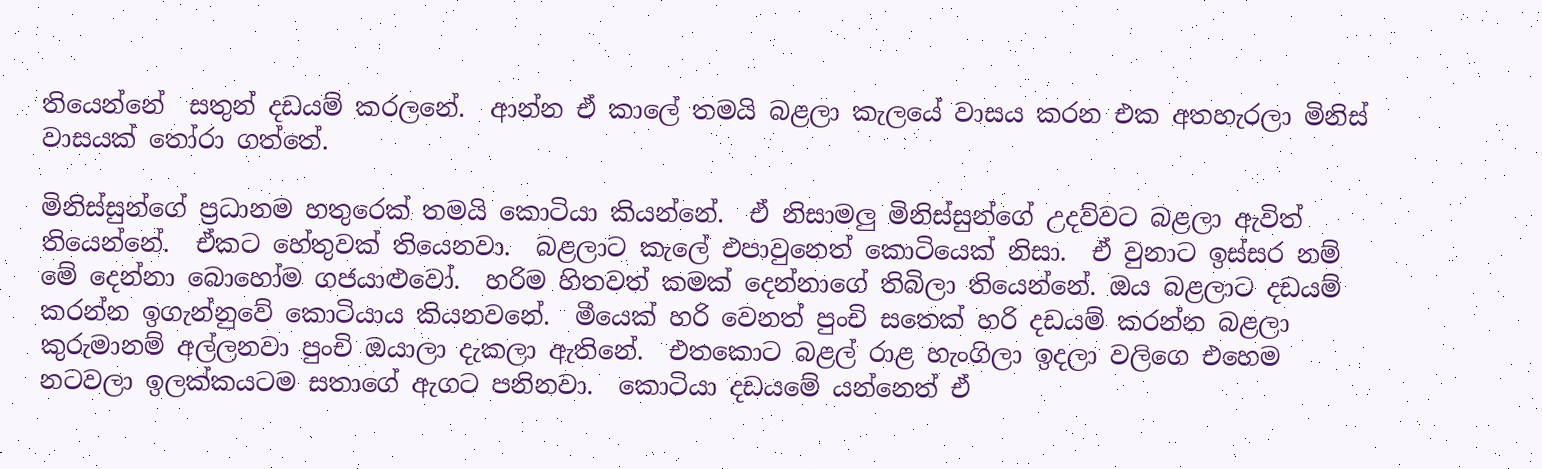තියෙන්නේ  සතුන් දඩයම් කරලනේ.  ආන්න ඒ කාලේ තමයි බළලා කැලයේ වාසය කරන එක අතහැරලා මිනිස් වාසයක් තෝරා ගත්තේ.

මිනිස්සුන්ගේ ප්‍රධානම හතුරෙක් තමයි කොටියා කියන්නේ.  ඒ නිසාමලු මිනිස්සුන්ගේ උදව්වට බළලා ඇවිත් තියෙන්නේ.  ඒකට හේතුවක් තියෙනවා.  බළලාට කැලේ එපාවුනෙත් කොටියෙක් නිසා.  ඒ වුනාට ඉස්සර නම් මේ දෙන්නා බොහෝම ගජයාළුවෝ.  හරිම හිතවත් කමක් දෙන්නාගේ තිබිලා තියෙන්නේ. ඔය බළලාට දඩයම් කරන්න ඉගැන්නුවේ කොටියාය කියනවනේ.  මීයෙක් හරි වෙනත් පුංචි සතෙක් හරි දඩයම් කරන්න බළලා කුරුමානම් අල්ලනවා පුංචි ඔයාලා දැකලා ඇතිනේ.  එතකොට බළල් රාළ හැංගිලා ඉදලා වලිගෙ එහෙම නටවලා ඉලක්කයටම සතාගේ ඇගට පනිනවා.  කොටියා දඩයමේ යන්නෙත් ඒ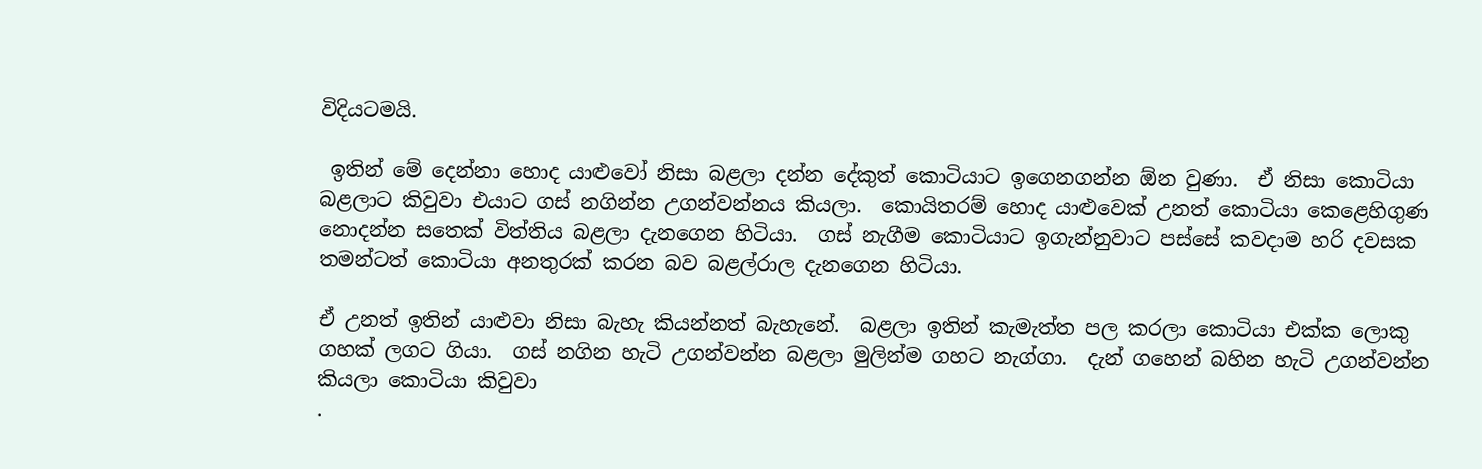විදියටමයි.

 ඉතින් මේ දෙන්නා හොද යාළුවෝ නිසා බළලා දන්න දේකුත් කොටියාට ඉගෙනගන්න ඕන වුණා.  ඒ නිසා කොටියා බළලාට කිවුවා එයාට ගස් නගින්න උගන්වන්නය කියලා.  කොයිතරම් හොද යාළුවෙක් උනත් කොටියා කෙළෙහිගුණ නොදන්න සතෙක් විත්තිය බළලා දැනගෙන හිටියා.  ගස් නැගීම කොටියාට ඉගැන්නුවාට පස්සේ කවදාම හරි දවසක තමන්ටත් කොටියා අනතුරක් කරන බව බළල්රාල දැනගෙන හිටියා.

ඒ උනත් ඉතින් යාළුවා නිසා බැහැ කියන්නත් බැහැනේ.  බළලා ඉතින් කැමැත්ත පල කරලා කොටියා එක්ක ලොකු ගහක් ලගට ගියා.  ගස් නගින හැටි උගන්වන්න බළලා මුලින්ම ගහට නැග්ගා.  දැන් ගහෙන් බහින හැටි උගන්වන්න කියලා කොටියා කිවුවා
.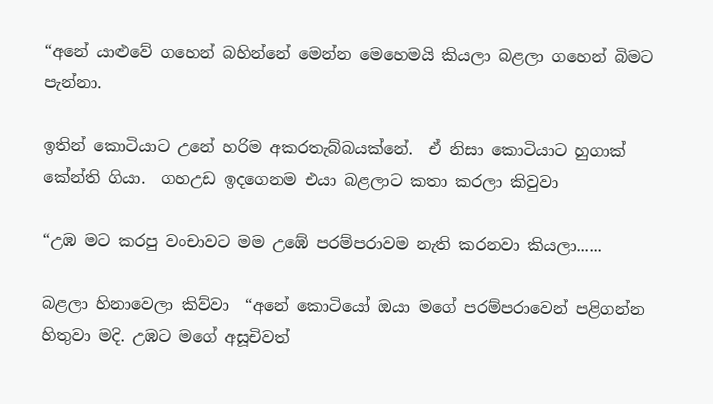“අනේ යාළුවේ ගහෙන් බහින්නේ මෙන්න මෙහෙමයි කියලා බළලා ගහෙන් බිමට පැන්නා.

ඉතින් කොටියාට උනේ හරිම අකරතැබ්බයක්නේ.  ඒ නිසා කොටියාට හුගාක් කේන්ති ගියා.  ගහඋඩ ඉදගෙනම එයා බළලාට කතා කරලා කිවුවා

“උඹ මට කරපු වංචාවට මම උඹේ පරම්පරාවම නැති කරනවා කියලා......

බළලා හිනාවෙලා කිව්වා  “අනේ කොටියෝ ඔයා මගේ පරම්පරාවෙන් පළිගන්න හිතුවා මදි. උඹට මගේ අසූචිවත්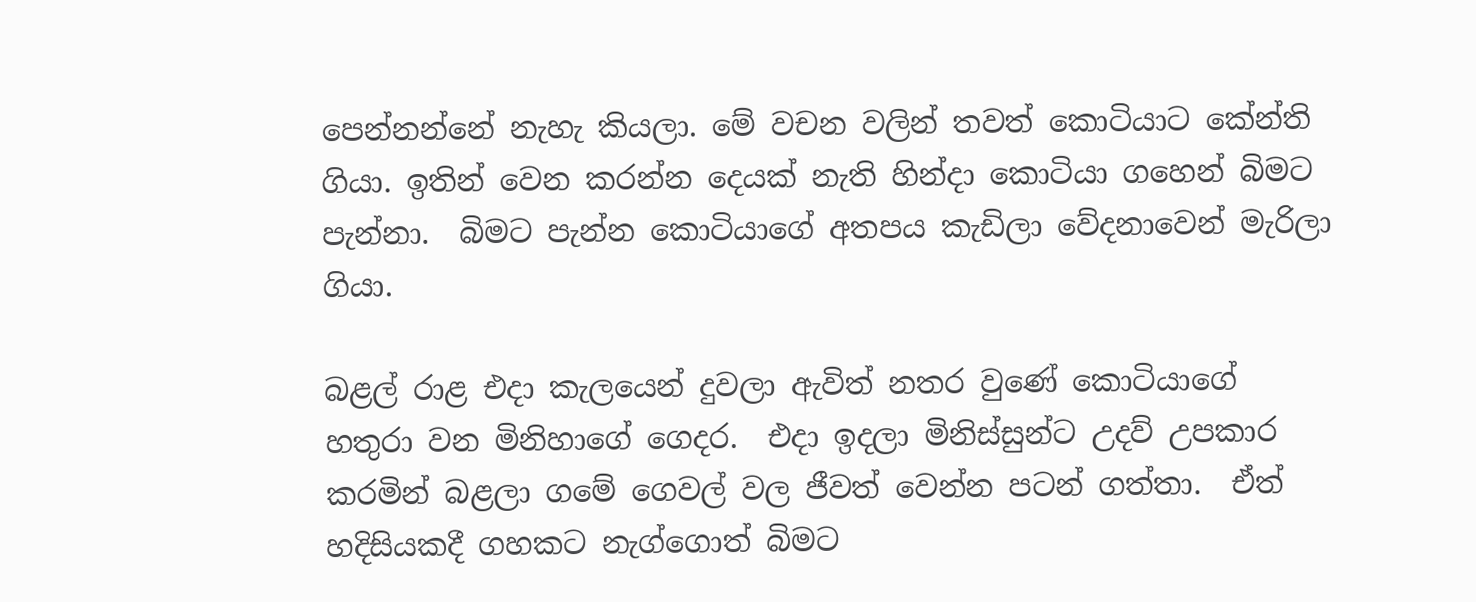පෙන්නන්නේ නැහැ කියලා. මේ වචන වලින් තවත් කොටියාට කේන්ති ගියා. ඉතින් වෙන කරන්න දෙයක් නැති හින්දා කොටියා ගහෙන් බිමට පැන්නා.  බිමට පැන්න කොටියාගේ අතපය කැඩිලා වේදනාවෙන් මැරිලා ගියා.

බළල් රාළ එදා කැලයෙන් දුවලා ඇවිත් නතර වුණේ කොටියාගේ හතුරා වන මිනිහාගේ ගෙදර.  එදා ඉදලා මිනිස්සුන්ට උදව් උපකාර කරමින් බළලා ගමේ ගෙවල් වල ජීවත් වෙන්න පටන් ගත්තා.  ඒත් හදිසියකදී ගහකට නැග්ගොත් බිමට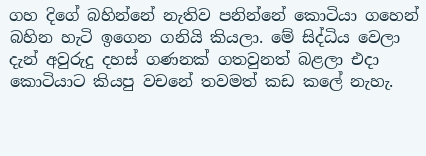ගහ දිගේ බහින්නේ නැතිව පනින්නේ කොටියා ගහෙන් බහින හැටි ඉගෙන ගනියි කියලා. මේ සිද්ධිය වෙලා දැන් අවුරුදු දහස් ගණනක් ගතවුනත් බළලා එදා කොටියාට කියපු වචනේ තවමත් කඩ කලේ නැහැ.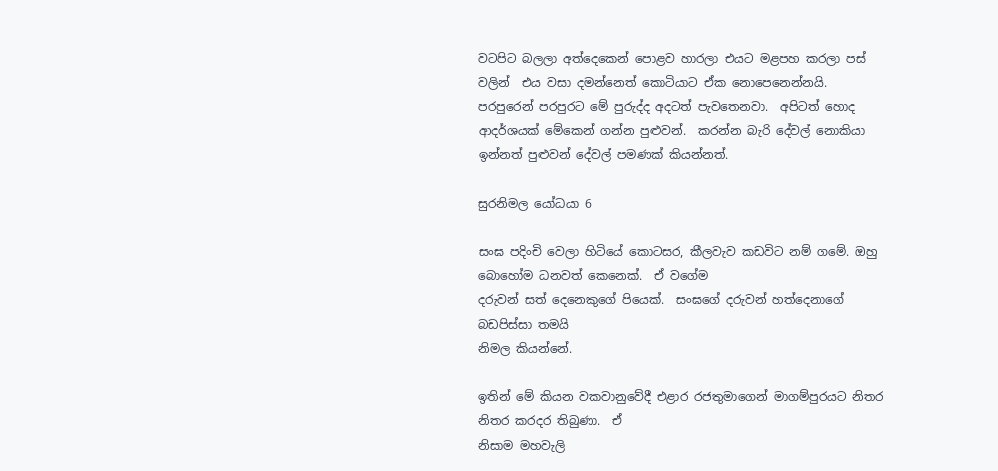වටපිට බලලා අත්දෙකෙන් පොළව හාරලා එයට මළපහ කරලා පස් වලින්  එය වසා දමන්නෙත් කොටියාට ඒක නොපෙනෙන්නයි.  පරපුරෙන් පරපුරට මේ පුරුද්ද අදටත් පැවතෙනවා.  අපිටත් හොද ආදර්ශයක් මේකෙන් ගන්න පුළුවන්.  කරන්න බැරි දේවල් නොකියා ඉන්නත් පුළුවන් දේවල් පමණක් කියන්නත්.

සුරනිමල යෝධයා 6

සංඝ පදිංචි වෙලා හිටියේ කොටසර, කීලවැව කඩවිට නම් ගමේ. ඔහු බොහෝම ධනවත් කෙනෙක්.  ඒ වගේම
දරුවන් සත් දෙනෙකුගේ පියෙක්.  සංඝගේ දරුවන් හත්දෙනාගේ බඩපිස්සා තමයි
නිමල කියන්නේ.

ඉතින් මේ කියන වකවානුවේදී එළාර රජතුමාගෙන් මාගම්පුරයට නිතර නිතර කරදර තිබුණා.  ඒ
නිසාම මහවැලි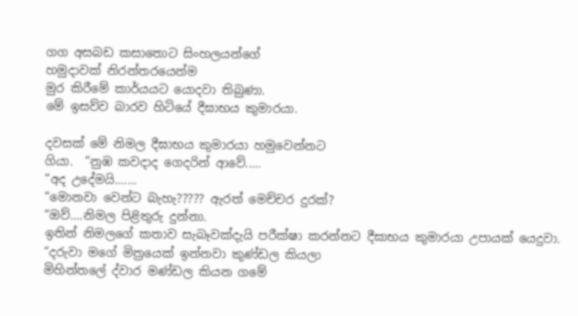ගග අසබඩ කසාතොට සිංහලයන්ගේ
හමුදාවක් නිරන්තරයෙන්ම
මුර කිරීමේ කාර්යයට යොදවා තිබුණා.
මේ ඉසව්ව බාරව හිටියේ දීඝාභය කුමාරයා.

දවසක් මේ නිමල දීඝාභය කුමාරයා හමුවෙන්නට
ගියා.  “නුඹ කවදාද ගෙදරින් ආවේ.....
“අද උදේමයි.......
“මොනවා වෙන්ට බැහැ????? ඇරත් මෙච්චර දුරක්?
“ඔව්....නිමල පිළිතුරු දුන්නා.
ඉතින් නිමලගේ කතාව සැබෑවක්දැයි පරීක්ෂා කරන්නට දීඝාභය කුමාරයා උපායක් යෙදුවා.
“දරුවා මගේ මිත්‍රයෙක් ඉන්නවා කුණ්ඩල කියලා
මිහින්තලේ ද්වාර මණ්ඩල කියන ගමේ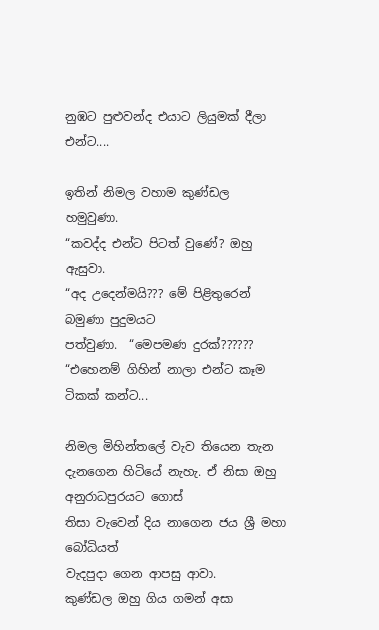නුඹට පුළුවන්ද එයාට ලියුමක් දීලා එන්ට....

ඉතින් නිමල වහාම කුණ්ඩල හමුවුණා.
“කවද්ද එන්ට පිටත් වුණේ? ඔහු ඇසුවා.
“අද උදෙන්මයි??? මේ පිළිතුරෙන් බමුණා පුදුමයට
පත්වුණා.  “මෙපමණ දුරක්??????
“එහෙනම් ගිහින් නාලා එන්ට කෑම ටිකක් කන්ට...

නිමල මිහින්තලේ වැව තියෙන තැන දැනගෙන හිටියේ නැහැ. ඒ නිසා ඔහු අනුරාධපුරයට ගොස්
තිසා වැවෙන් දිය නාගෙන ජය ශ්‍රී මහා බෝධියත්
වැදපුදා ගෙන ආපසු ආවා.
කුණ්ඩල ඔහු ගිය ගමන් අසා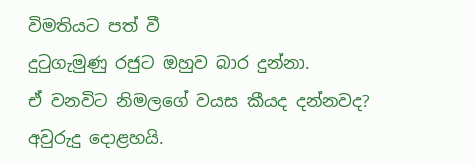විමතියට පත් වී
දුටුගැමුණු රජුට ඔහුව බාර දුන්නා.
ඒ වනවිට නිමලගේ වයස කීයද දන්නවද?
අවුරුදු දොළහයි.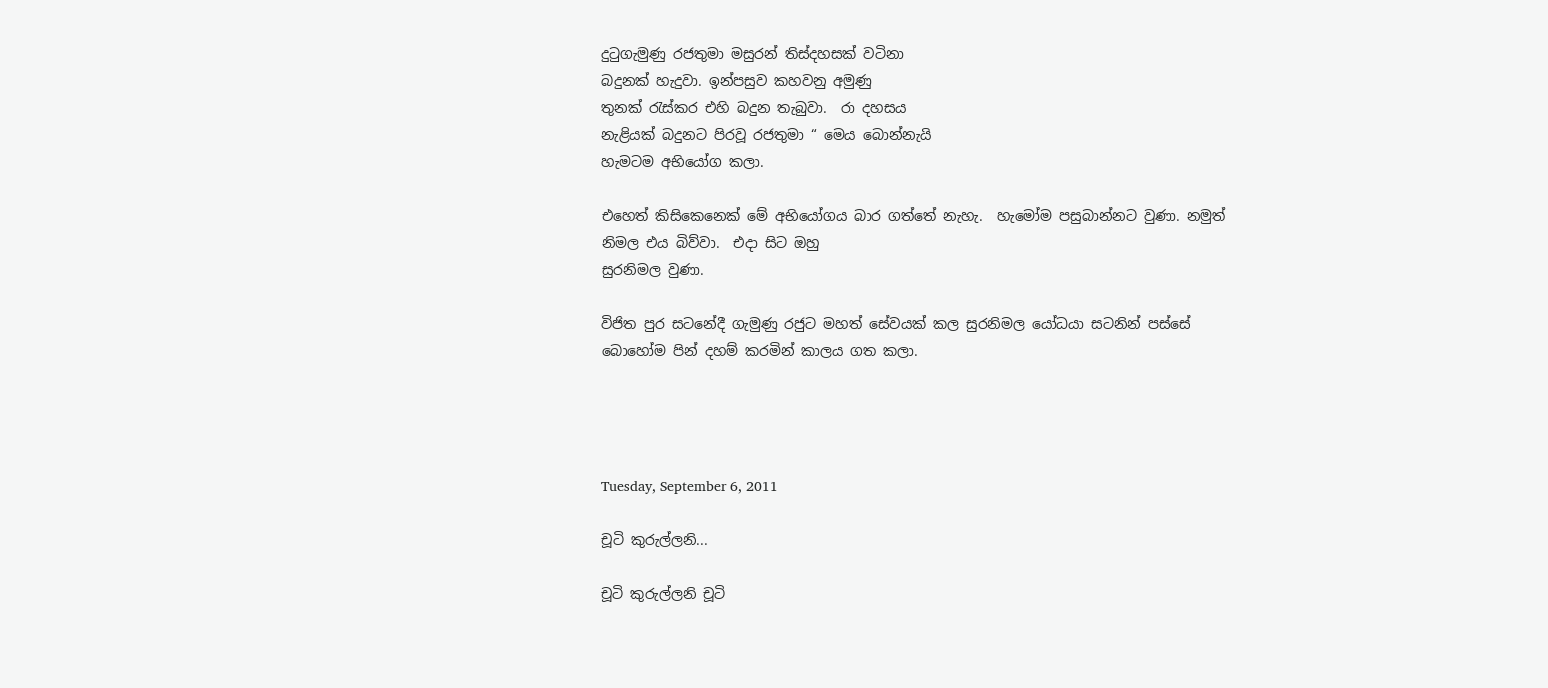දුටුගැමුණු රජතුමා මසුරන් තිස්දහසක් වටිනා
බදුනක් හැදුවා. ඉන්පසුව කහවනු අමුණු
තුනක් රැස්කර එහි බදුන තැබුවා.  රා දහසය
නැළියක් බදුනට පිරවූ රජතුමා “ මෙය බොන්නැයි
හැමටම අභියෝග කලා.

එහෙත් කිසිකෙනෙක් මේ අභියෝගය බාර ගත්තේ නැහැ.  හැමෝම පසුබාන්නට වුණා. නමුත්
නිමල එය බිව්වා.  එදා සිට ඔහු
සුරනිමල වුණා.

විජිත පුර සටනේදී ගැමුණු රජුට මහත් සේවයක් කල සුරනිමල යෝධයා සටනින් පස්සේ
බොහෝම පින් දහම් කරමින් කාලය ගත කලා.




Tuesday, September 6, 2011

චූටි කුරුල්ලනි...

චූටි කුරුල්ලනි චූටි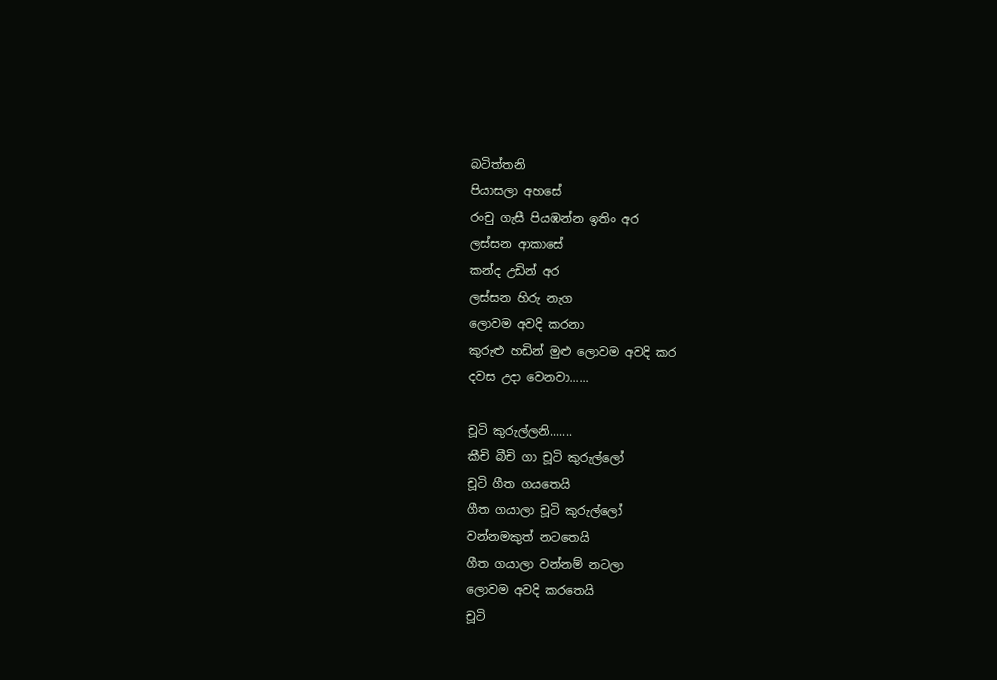බටිත්තනි
පියාසලා අහසේ
රංචු ගැසී පියඹන්න ඉතිං අර
ලස්සන ආකාසේ
කන්ද උඩින් අර
ලස්සන හිරු නැග
ලොවම අවදි කරනා
කුරුළු හඩින් මුළු ලොවම අවදි කර
දවස උදා වෙනවා......

චූටි කුරුල්ලනි.......
කීචි බීචි ගා චූටි කුරුල්ලෝ
චූටි ගීත ගයතෙයි
ගීත ගයාලා චූටි කුරුල්ලෝ
වන්නමකුත් නටතෙයි
ගීත ගයාලා වන්නම් නටලා
ලොවම අවදි කරතෙයි
චූටි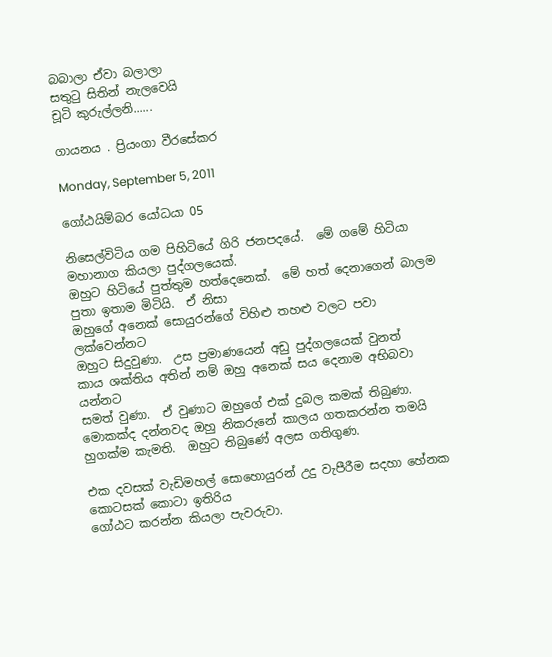බබාලා ඒවා බලාලා
සතුටු සිතින් නැලවෙයි
චූටි කුරුල්ලනි......

ගායනය . ප්‍රියංගා වීරසේකර

Monday, September 5, 2011

ගෝඨයිම්බර යෝධයා 05

නිසෙල්විටිය ගම පිහිටියේ ගිරි ජනපදයේ.  මේ ගමේ හිටියා මහානාග කියලා පුද්ගලයෙක්.
ඔහුට හිටියේ පුත්තුම හත්දෙනෙක්.  මේ හත් දෙනාගෙන් බාලම පුතා ඉතාම මිටියි.  ඒ නිසා
ඔහුගේ අනෙක් සොයුරන්ගේ විහිළු තහළු වලට පවා ලක්වෙන්නට
ඔහුට සිදුවුණා.  උස ප්‍රමාණයෙන් අඩු පුද්ගලයෙක් වුනත්
කාය ශක්තිය අතින් නම් ‍ඔහු අනෙක් සය දෙනාම අභිබවා යන්නට
සමත් වුණා.  ඒ වුණාට ඔහුගේ එක් දුබල කමක් තිබුණා.
මොකක්ද දන්නවද ඔහු නිකරුනේ කාලය ගතකරන්න තමයි
හුගක්ම කැමති.  ඔහුට තිබුණේ අලස ගතිගුණ.

එක දවසක් වැඩිමහල් සොහොයුරන් උදු වැපීරීම සදහා හේනක කොටසක් කොටා ඉතිරිය
ගෝඨට කරන්න කියලා පැවරුවා.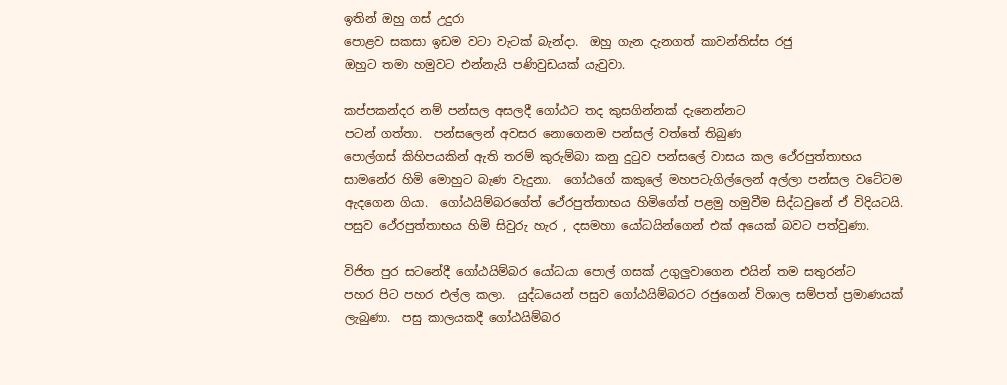ඉතින් ඔහු ගස් උදුරා
පොළව සකසා ඉඩම වටා වැටක් බැන්දා.  ඔහු ගැන දැනගත් කාවන්තිස්ස රජු
ඔහුට තමා හමුවට එන්නැයි පණිවුඩයක් යැවුවා.

කප්පකන්දර නම් පන්සල අසලදී ගෝඨට තද කුසගින්නක් දැනෙන්නට
පටන් ගත්තා.  පන්සලෙන් අවසර නොගෙනම පන්සල් වත්තේ තිබුණ
පොල්ගස් කිහිපයකින් ඇති තරම් කුරුම්බා කනු දුටුව පන්සලේ වාසය කල ථේරපුත්තාභය
සාමනේර හිමි මොහුට බැණ වැදුනා.  ගෝඨගේ කකුලේ මහපටැගිල්ලෙන් අල්ලා පන්සල වටේටම
ඇදගෙන ගියා.  ගෝඨයිම්බරගේත් ථේරපුත්තාභය හිමිගේත් පළමු හමුවීම සිද්ධවුනේ ඒ විදියටයි.
පසුව ථේරපුත්තාභය හිමි සිවුරු හැර , දසමහා යෝධයින්ගෙන් එක් අයෙක් බවට පත්වුණා.

විජිත පුර සටනේදී ගෝඨයිම්බර යෝධයා පොල් ගසක් උගුලුවාගෙන එයින් තම සතුරන්ට
පහර පිට පහර එල්ල කලා.  යුද්ධයෙන් පසුව ගෝඨයිම්බරට රජුගෙන් විශාල සම්පත් ප්‍රමාණයක්
ලැබුණා.  පසු කාලයකදී ගෝඨයිම්බර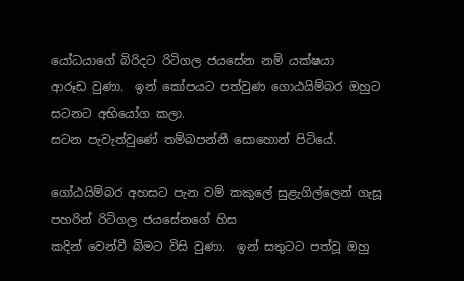යෝධයාගේ බිරිදට රිටිගල ජයසේන නම් යක්ෂයා
ආරූඩ වුණා.  ඉන් කෝපයට පත්වුණ ගොඨයිම්බර ඔහුට සටනට අභියෝග කලා.
සටන පැවැත්වුණේ තම්බපන්නී සොහොන් පිටියේ.

ගෝඨයිම්බර අහසට පැන වම් කකුලේ සුළැගිල්ලෙන් ගැසූ පහරින් රිටිගල ජයසේනගේ හිස
කදින් වෙන්වී බිමට විසි වුණා.  ඉන් සතුටට පත්වූ ඔහු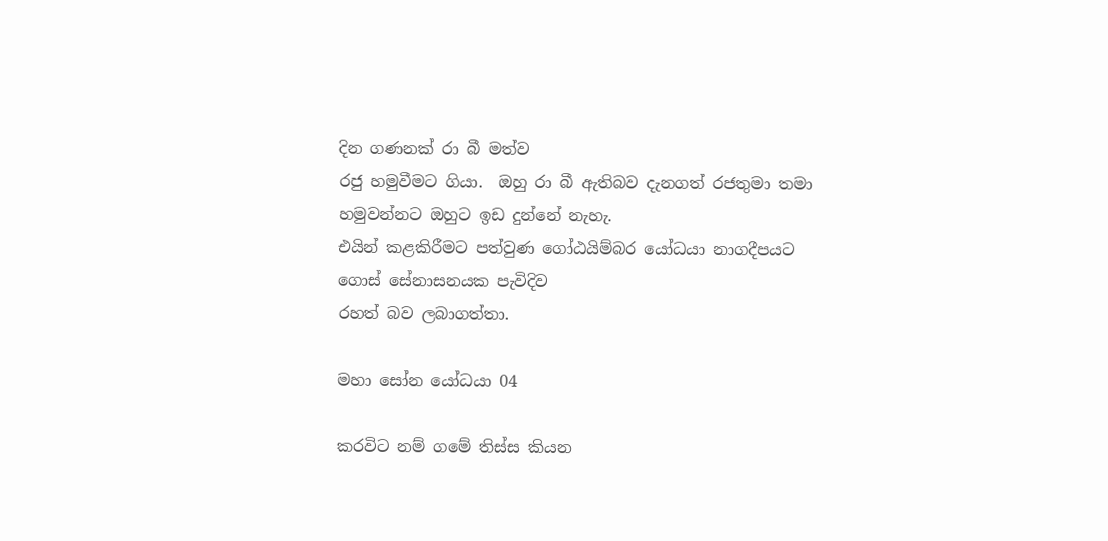දින ගණනක් රා බී මත්ව
රජු හමුවීමට ගියා.  ඔහු රා බී ඇතිබව දැනගත් රජතුමා තමා හමුවන්නට ඔහුට ඉඩ දුන්නේ නැහැ.
එයින් කළකිරීමට පත්වුණ ගෝඨයිම්බර යෝධයා නාගදීපයට ගොස් සේනාසනයක පැවිදිව
රහත් බව ලබාගත්තා.

මහා සෝන යෝධයා 04

කරවිට නම් ගමේ තිස්ස කියන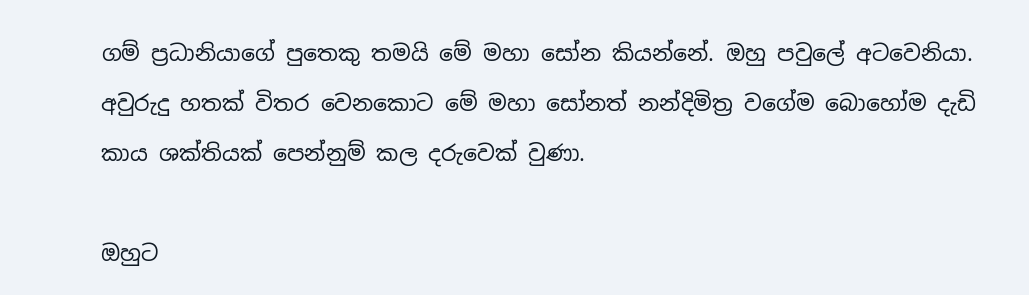ගම් ප්‍රධානියාගේ පුතෙකු තමයි මේ මහා සෝන කියන්නේ. ඔහු පවුලේ අටවෙනියා.  අවුරුදු හතක් විතර වෙනකොට මේ මහා සෝනත් නන්දිමිත්‍ර වගේම බොහෝම දැඩි කාය ශක්තියක් පෙන්නුම් කල දරුවෙක් වුණා.

ඔහුට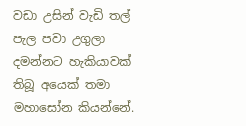වඩා උසින් වැඩි තල් පැල පවා උගුලා දමන්නට හැකියාවක් තිබූ අයෙක් තමා මහාසෝන කියන්නේ.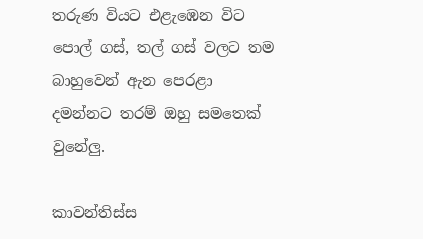තරුණ වියට එළැඹෙන විට පොල් ගස්, තල් ගස් වලට තම බාහුවෙන් ඇන පෙරළා දමන්නට තරම් ඔහු සමතෙක් වුනේලු.

කාවන්තිස්ස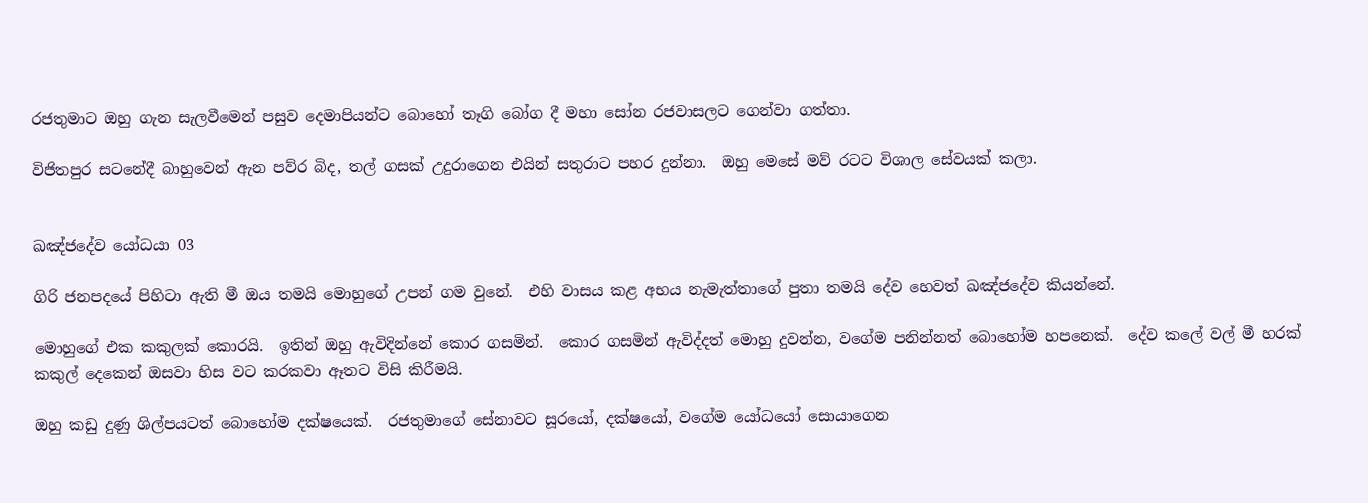රජතුමාට ඔහු ගැන සැලවීමෙන් පසුව දෙමාපියන්ට බොහෝ තෑගි බෝග දී මහා සෝන රජවාසලට ගෙන්වා ගත්තා.

විජිතපුර සටනේදී බාහුවෙන් ඇන පව්ර බිද, තල් ගසක් උදුරාගෙන එයින් සතුරාට පහර දුන්නා.  ඔහු මෙසේ මව් රටට විශාල සේවයක් කලා.


ඛඤ්ජදේව යෝධයා 03

ගිරි ජනපදයේ පිහිටා ඇති මී ඔය තමයි මොහුගේ උපන් ගම වුනේ.  එහි වාසය කළ අභය නැමැත්තාගේ පුතා තමයි දේව හෙවත් ඛඤ්ජදේව කියන්නේ.

මොහුගේ එක කකුලක් කොරයි.  ඉතින් ඔහු ඇවිදින්නේ කොර ගසමින්.  කොර ගසමින් ඇවිද්දත් මොහු දුවන්න, වගේම පනින්නත් බොහෝම හපනෙක්.  දේව කලේ වල් මී හරක් කකුල් දෙකෙන් ඔසවා හිස වට කරකවා ඈතට විසි කිරීමයි.

ඔහු කඩු දුණු ශිල්පයටත් බොහෝම දක්ෂයෙක්.  රජතුමාගේ සේනාවට සූරයෝ, දක්ෂයෝ, වගේම යෝධයෝ සොයාගෙන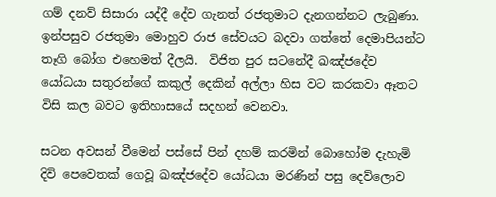ගම් දනව් සිසාරා යද්දී දේව ගැනත් රජතුමාට දැනගන්නට ලැබුණා.  ඉන්පසුව රජතුමා මොහුව රාජ සේවයට බදවා ගත්තේ දෙමාපියන්ට තෑගි බෝග එහෙමත් දීලයි.  විජිත පුර සටනේදී ඛඤ්ජදේව යෝධයා සතුරන්ගේ කකුල් දෙකින් අල්ලා හිස වට කරකවා ඈතට විසි කල බවට ඉතිහාසයේ සදහන් වෙනවා.

සටන අවසන් වීමෙන් පස්සේ පින් දහම් කරමින් බොහෝම දැහැමි දිවි පෙවෙතක් ගෙවූ ඛඤ්ජදේව යෝධයා මරණින් පසු දෙව්ලොව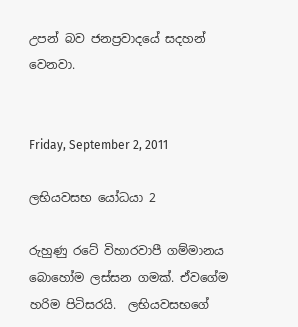උපන් බව ජනප්‍රවාදයේ සදහන් වෙනවා.


Friday, September 2, 2011

ලභියවසභ යෝධයා 2

රුහුණු රටේ විහාරවාපී ගම්මානය බොහෝම ලස්සන ගමක්. ඒවගේම හරිම පිටිසරයි.  ලභියවසභගේ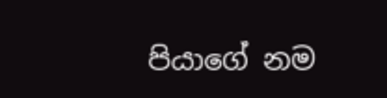පියාගේ නම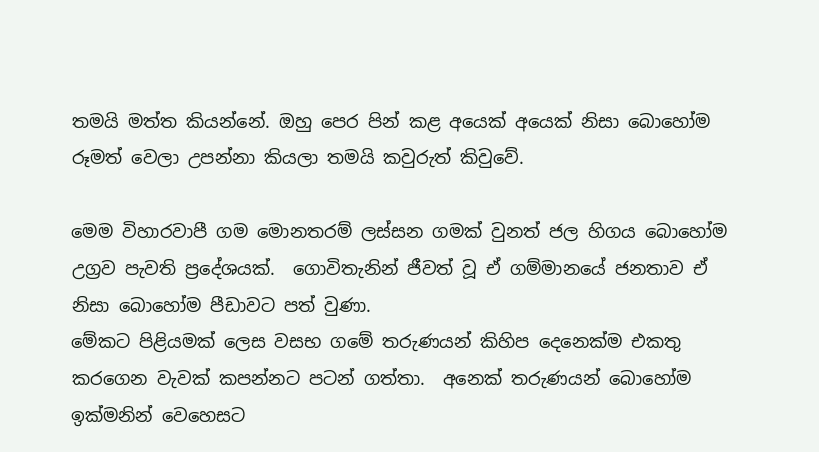තමයි මත්ත කියන්නේ. ඔහු පෙර පින් කළ අයෙක් අයෙක් නිසා බොහෝම රූමත් වෙලා උපන්නා කියලා තමයි කවුරුත් කිවුවේ.

මෙම විහාරවාපී ගම මොනතරම් ලස්සන ගමක් වුනත් ජල හිගය බොහෝම උග්‍රව පැවති ප්‍රදේශයක්.  ගොවිතැනින් ජීවත් වූ ඒ ගම්මානයේ ජනතාව ඒ නිසා බොහෝම පීඩාවට පත් වුණා.
මේකට පිළියමක් ලෙස වසභ ගමේ තරුණයන් කිහිප දෙනෙක්ම එකතු කරගෙන වැවක් කපන්නට පටන් ගත්තා.  අනෙක් තරුණයන් බොහෝම ඉක්මනින් වෙහෙසට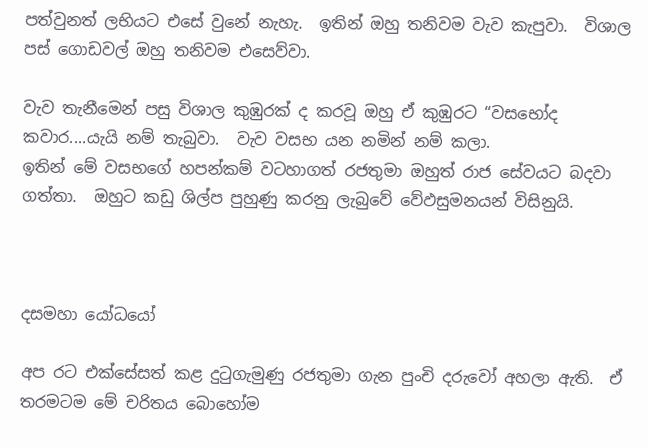පත්වුනත් ලභියට එසේ වුනේ නැහැ.  ඉතින් ඔහු තනිවම වැව කැපුවා.  විශාල පස් ගොඩවල් ඔහු තනිවම එසෙව්වා.

වැව තැනීමෙන් පසු විශාල කුඹුරක් ද කරවූ ඔහු ඒ කුඹුරට “වසභෝද කවාර....යැයි නම් තැබුවා.  වැව වසභ යන නමින් නම් කලා.
ඉතින් මේ වසභගේ හපන්කම් වටහාගත් රජතුමා ඔහුත් රාජ සේවයට බදවා ගත්තා.  ඔහුට කඩු ශිල්ප පුහුණු කරනු ලැබුවේ වේඵසුමනයන් විසිනුයි.



දසමහා යෝධයෝ

අප රට එක්සේසත් කළ දුටුගැමුණු රජතුමා ගැන පුංචි දරුවෝ අහලා ඇති.  ඒ තරමටම මේ චරිතය බොහෝම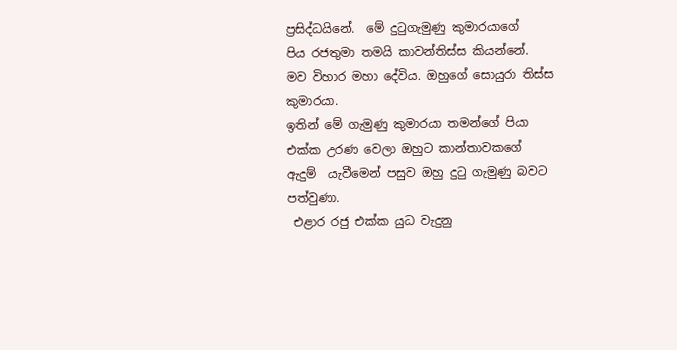ප්‍රසිද්ධයිනේ.  මේ දුටුගැමුණු කුමාරයාගේ
පිය රජතුමා තමයි කාවන්තිස්ස කියන්නේ.
මව විහාර මහා දේවිය. ඔහුගේ සොයුරා තිස්ස කුමාරයා.
ඉතින් මේ ගැමුණු කුමාරයා තමන්ගේ පියා
එක්ක උරණ වෙලා ඔහුට කාන්තාවකගේ
ඇදුම්  යැවීමෙන් පසුව ඔහු දුටු ගැමුණු බවට පත්වුණා.
 එළාර රජු එක්ක යුධ වැදුනු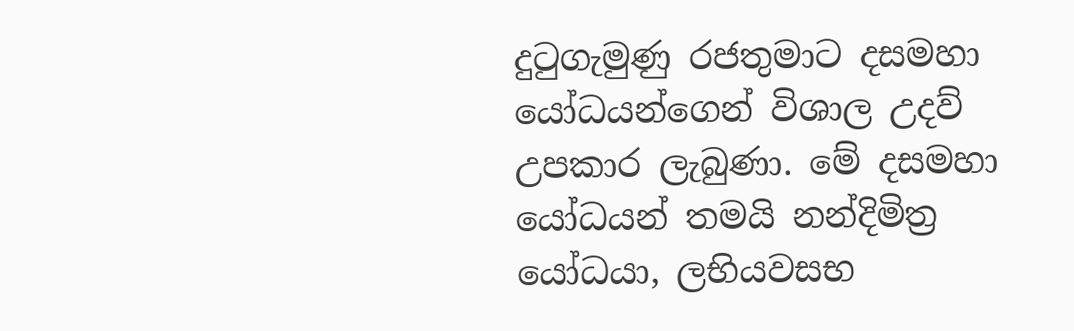දුටුගැමුණු රජතුමාට දසමහා යෝධයන්ගෙන් විශාල උදව් උපකාර ලැබුණා. මේ දසමහා යෝධයන් තමයි නන්දිමිත්‍ර යෝධයා, ලභියවසභ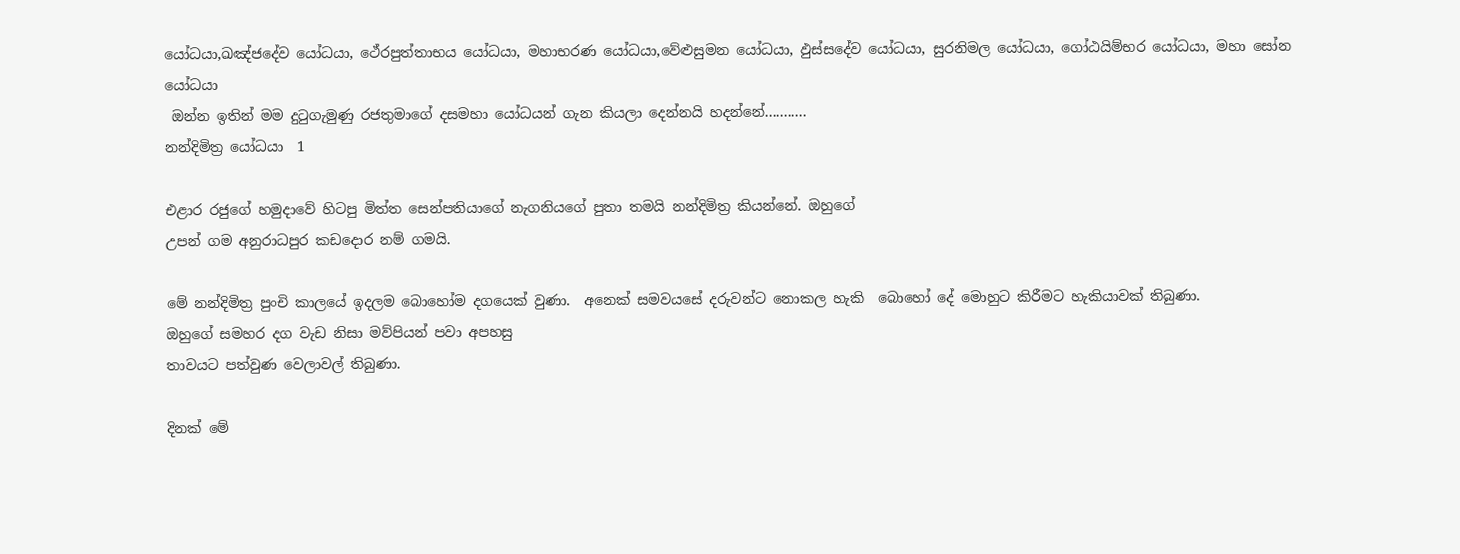යෝධයා,ඛඤ්ජදේව යෝධයා, ථේරපුත්තාභය යෝධයා, මහාභරණ යෝධයා,වේළුසුමන යෝධයා, ඵුස්සදේව යෝධයා, සුරනිමල යෝධයා, ගෝඨයිම්භර යෝධයා, මහා සෝන යෝධයා
 ඔන්න ඉතින් මම දුටුගැමුණු රජතුමාගේ දසමහා යෝධයන් ගැන කියලා දෙන්නයි හදන්නේ...........
නන්දිමිත්‍ර යෝධයා  1

එළාර රජුගේ හමුදාවේ හිටපු මිත්ත සෙන්පතියාගේ නැගනියගේ පුතා තමයි නන්දිමිත්‍ර කියන්නේ. ඔහුගේ
උපන් ගම අනුරාධපුර කඩදොර නම් ගමයි.

මේ නන්දිමිත්‍ර පුංචි කාලයේ ඉදලම බොහෝම දගයෙක් වුණා.  අනෙක් සමවයසේ දරුවන්ට නොකල හැකි  බොහෝ දේ මොහුට කිරීමට හැකියාවක් තිබුණා.
ඔහුගේ සමහර දග වැඩ නිසා මව්පියන් පවා අපහසු
තාවයට පත්වුණ වෙලාවල් තිබුණා.

දිනක් මේ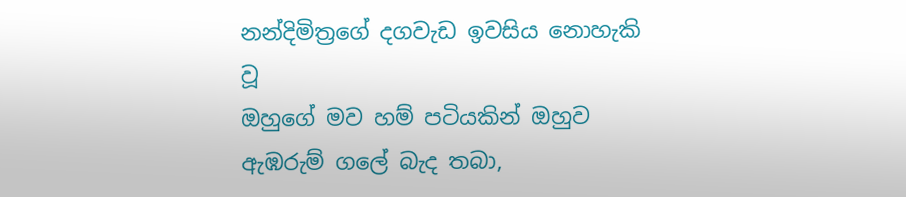නන්දිමිත්‍රගේ දගවැඩ ඉවසිය නොහැකි වූ
ඔහුගේ මව හම් පටියකින් ඔහුව ඇඹරුම් ගලේ බැද තබා,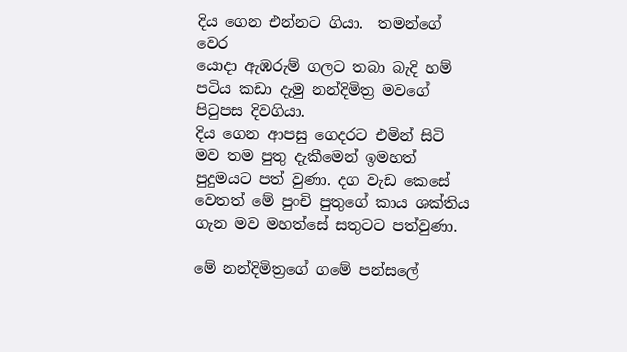දිය ගෙන එන්නට ගියා.  තමන්ගේ වෙර
යොදා ඇඹරුම් ගලට තබා බැදි හම් පටිය කඩා දැමු නන්දිමිත්‍ර මවගේ පිටුපස දිවගියා.
දිය ගෙන ආපසු ගෙදරට එමින් සිටි මව තම පුතු දැකීමෙන් ඉමහත් පුදුමයට පත් වුණා. දග වැඩ කෙසේ වෙතත් මේ පුංචි පුතුගේ කාය ශක්තිය ගැන මව මහත්සේ සතුටට පත්වුණා.

මේ නන්දිමිත්‍රගේ ගමේ පන්සලේ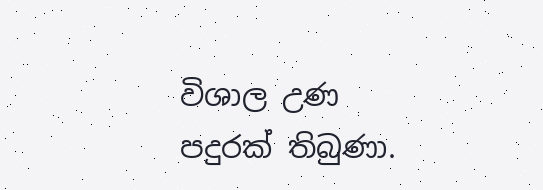විශාල උණ පදුරක් තිබුණා.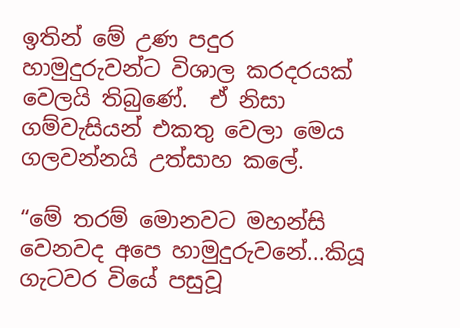ඉතින් මේ උණ පදුර හාමුදුරුවන්ට විශාල කරදරයක් වෙලයි තිබුණේ.  ඒ නිසා ගම්වැසියන් එකතු වෙලා මෙය ගලවන්නයි උත්සාහ කලේ.

“මේ තරම් මොනවට මහන්සි වෙනවද අපෙ හාමුදුරුවනේ...කියූ ගැටවර වියේ පසුවූ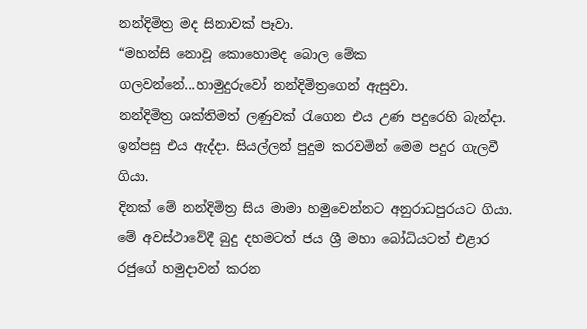නන්දිමිත්‍ර මද සිනාවක් පෑවා.
“මහන්සි නොවූ කොහොමද බොල මේක ගලවන්නේ...හාමුදුරුවෝ නන්දිමිත්‍රගෙන් ඇසුවා.
නන්දිමිත්‍ර ශක්තිමත් ලණුවක් රැගෙන එය උණ පදුරෙහි බැන්දා.  ඉන්පසු එය ඇද්දා. සියල්ලන් පුදුම කරවමින් මෙම පදුර ගැලවී ගියා.
දිනක් මේ නන්දිමිත්‍ර සිය මාමා හමුවෙන්නට අනුරාධපුරයට ගියා.  මේ අවස්ථාවේදී බුදු දහමටත් ජය ශ්‍රී මහා බෝධියටත් එළාර රජුගේ හමුදාවන් කරන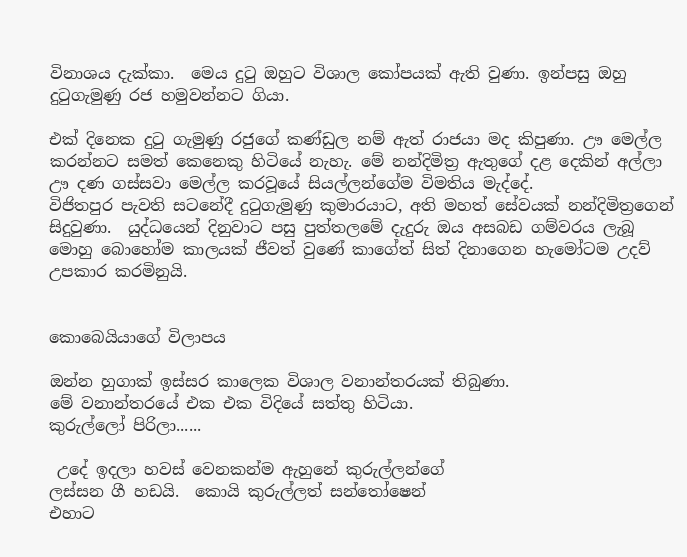විනාශය දැක්කා.  මෙය දුටු ඔහුට විශාල කෝපයක් ඇති වුණා. ඉන්පසු ඔහු දුටුගැමුණු රජ හමුවන්නට ගියා.

එක් දිනෙක දුටු ගැමුණු රජුගේ කණ්ඩුල නම් ඇත් රාජයා මද කිපුණා. ඌ මෙල්ල කරන්නට සමත් කෙනෙකු හිටියේ නැහැ. මේ නන්දිමිත්‍ර ඇතුගේ දළ දෙකින් අල්ලා ඌ දණ ගස්සවා මෙල්ල කරවූයේ සියල්ලන්ගේම විමතිය මැද්දේ.
විජිතපුර පැවති සටනේදී දුටුගැමුණු කුමාරයාට, අති මහත් සේවයක් නන්දිමිත්‍රගෙන් සිදුවුණා.  යුද්ධයෙන් දිනුවාට පසු පුත්තලමේ දැදුරු ඔය අසබඩ ගම්වරය ලැබූ මොහු බොහෝම කාලයක් ජීවත් වුණේ කාගේත් සිත් දිනාගෙන හැමෝටම උදව් උපකාර කරමිනුයි.


කොබෙයියාගේ විලාපය

ඔන්න හුගාක් ඉස්සර කාලෙක විශාල වනාන්තරයක් තිබුණා.
මේ වනාන්තරයේ එක එක විදියේ සත්තු හිටියා.
කුරුල්ලෝ පිරිලා......

 උදේ ඉදලා හවස් වෙනකන්ම ඇහුනේ කුරුල්ලන්ගේ
ලස්සන ගී හඩයි.  කොයි කුරුල්ලත් සන්තෝෂෙන්
එහාට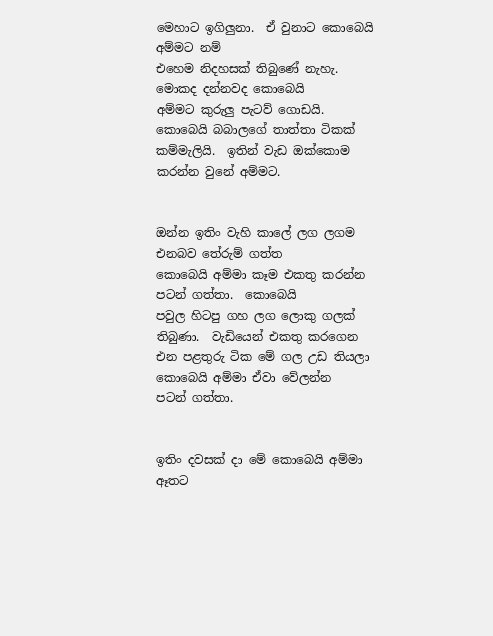මෙහාට ඉගිලුනා.  ඒ වුනාට කොබෙයි අම්මට නම්
එහෙම නිදහසක් තිබුණේ නැහැ.  මොකද දන්නවද කොබෙයි
අම්මට කුරුලු පැටව් ගොඩයි.  කොබෙයි බබාලගේ තාත්තා ටිකක්
කම්මැලියි.  ඉතින් වැඩ ඔක්කොම කරන්න වුනේ අම්මට.


ඔන්න ඉතිං වැහි කාලේ ලග ලගම එනබව තේරුම් ගත්ත
කොබෙයි අම්මා කෑම එකතු කරන්න පටන් ගත්තා.  කොබෙයි
පවුල හිටපු ගහ ලග ලොකු ගලක් තිබුණා.  වැඩියෙන් එකතු කරගෙන
එන පළතුරු ටික මේ ගල උඩ තියලා කොබෙයි අම්මා ඒවා වේලන්න
පටන් ගත්තා.


ඉතිං දවසක් දා මේ කොබෙයි අම්මා ඈතට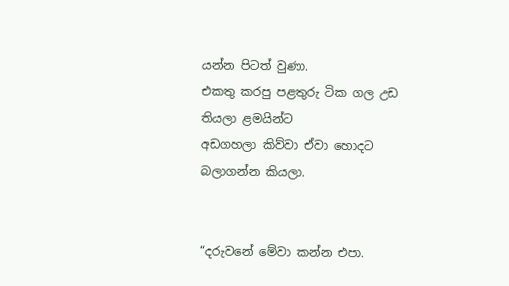යන්න පිටත් වුණා.
එකතු කරපු පළතුරු ටික ගල උඩ තියලා ළමයින්ට
අඩගහලා කිව්වා ඒවා හොදට බලාගන්න කියලා.


“දරුවනේ මේවා කන්න එපා.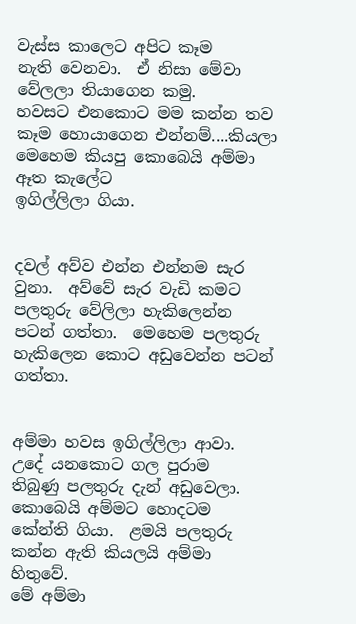වැස්ස කාලෙට අපිට කෑම
නැති වෙනවා.  ඒ නිසා මේවා වේලලා තියාගෙන කමු.
හවසට එනකොට මම කන්න තව කෑම හොයාගෙන එන්නම්....කියලා
මෙහෙම කියපු කොබෙයි අම්මා ඈත කැලේට
ඉගිල්ලිලා ගියා.


දවල් අව්ව එන්න එන්නම සැර වුනා.  අව්වේ සැර වැඩි කමට
පලතුරු වේලිලා හැකිලෙන්න පටන් ගත්තා.  මෙහෙම පලතුරු
හැකිලෙන කොට අඩුවෙන්න පටන් ගත්තා.


අම්මා හවස ඉගිල්ලිලා ආවා.  උදේ යනකොට ගල පුරාම
තිබුණු පලතුරු දැන් අඩුවෙලා.  කොබෙයි අම්මට හොදටම
කේන්ති ගියා.  ළමයි පලතුරු කන්න ඇති කියලයි අම්මා හිතුවේ.
මේ අම්මා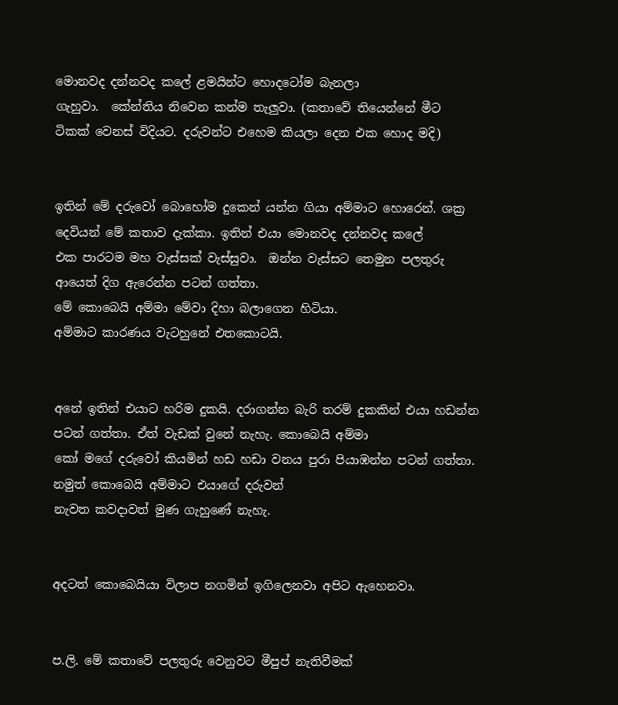මොනවද දන්නවද කලේ ළමයින්ට හොදටෝම බැනලා
ගැහුවා.  කේන්තිය නිවෙන කන්ම තැලුවා. (කතාවේ තියෙන්නේ මීට ටිකක් වෙනස් විදියට. දරුවන්ට එහෙම කියලා දෙන එක හොද මදි)


ඉතින් මේ දරුවෝ බොහෝම දුකෙන් යන්න ගියා අම්මාට හොරෙන්. ශක්‍ර දෙවියන් මේ කතාව දැක්කා. ඉතින් එයා මොනවද දන්නවද කලේ
එක පාරටම මහ වැස්සක් වැස්සුවා.  ඔන්න වැස්සට තෙමුන පලතුරු
ආයෙත් දිග ඇරෙන්න පටන් ගත්තා.
මේ කොබෙයි අම්මා මේවා දිහා බලාගෙන හිටියා.
අම්මාට කාරණය වැටහුනේ එතකොටයි.


අනේ ඉතින් එයාට හරිම දුකයි. දරාගන්න බැරි තරම් දුකකින් එයා හඩන්න පටන් ගත්තා. ඒත් වැඩක් වුනේ නැහැ. කොබෙයි අම්මා
කෝ මගේ දරුවෝ කියමින් හඩ හඩා වනය පුරා පියාඹන්න පටන් ගත්තා. නමුත් කොබෙයි අම්මාට එයාගේ දරුවන්
නැවත කවදාවත් මුණ ගැහුණේ නැහැ.


අදටත් කොබෙයියා විලාප නගමින් ඉගිලෙනවා අපිට ඇහෙනවා.


ප.ලි. මේ කතාවේ පලතුරු වෙනුවට මීපුප් නැතිවීමක්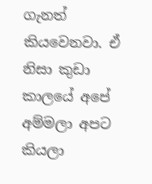ගැනත් කියවෙනවා. ඒ නිසා කුඩා කාලයේ අපේ අම්මලා අපට කියලා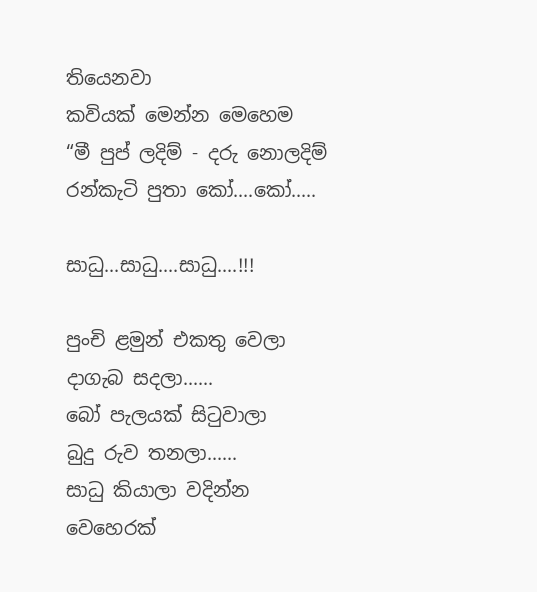තියෙනවා
කවියක් මෙන්න මෙහෙම
“මී පුප් ලදිම් - දරු නොලදිම්
රන්කැටි පුතා කෝ....කෝ.....

සාධු...සාධු....සාධු....!!!

පුංචි ළමුන් එකතු වෙලා
දාගැබ සදලා......
බෝ පැලයක් සිටුවාලා
බුදු රුව තනලා......
සාධු කියාලා වදින්න
වෙහෙරක්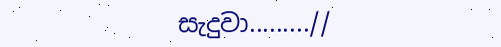සැදුවා.........//